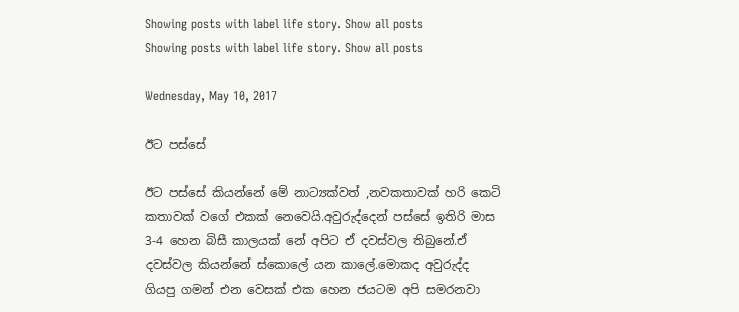Showing posts with label life story. Show all posts
Showing posts with label life story. Show all posts

Wednesday, May 10, 2017

ඊට පස්සේ

ඊට පස්සේ කියන්නේ මේ නාට්‍යක්වත් ,නවකතාවක් හරි කෙටි කතාවක් වගේ එකක් නෙවෙයි.අවුරුද්දෙන් පස්සේ ඉතිරි මාස 3-4 හෙන බිසී කාලයක් නේ අපිට ඒ දවස්වල තිබුනේ.ඒ දවස්වල කියන්නේ ස්කොලේ යන කාලේ.මොකද අවුරුද්ද ගියපු ගමන් එන වෙසක් එක හෙන ජයටම අපි සමරනවා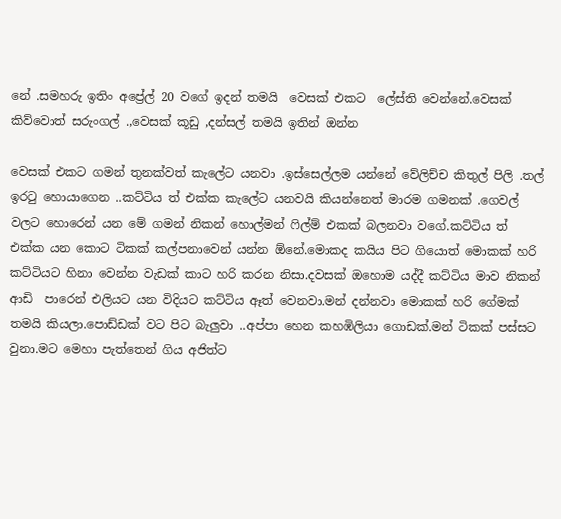නේ .සමහරු ඉතිං අප්‍රේල් 20 වගේ ඉදන් තමයි  වෙසක් එකට  ලේස්ති වෙන්නේ.වෙසක් කිව්වොත් සරුංගල් .,වෙසක් කූඩු ,දන්සල් තමයි ඉතින් ඔන්න

වෙසක් එකට ගමන් තුනක්වත් කැලේට යනවා .ඉස්සෙල්ලම යන්නේ වේලිච්ච කිතුල් පිලි .තල් ඉරටු හොයාගෙන ..කට්ටිය ත් එක්ක කැලේට යනවයි කියන්නෙත් මාරම ගමනක් .ගෙවල් වලට හොරෙන් යන මේ ගමන් නිකන් හොල්මන් ෆිල්ම් එකක් බලනවා වගේ.කට්ටිය ත් එක්ක යන කොට ටිකක් කල්පනාවෙන් යන්න ඕනේ.මොකද කයිය පිට ගියොත් මොකක් හරි කට්ටියට හිනා වෙන්න වැඩක් කාට හරි කරන නිසා.දවසක් ඔහොම යද්දී කට්ටිය මාව නිකන් ආඩි  පාරෙන් එලියට යන විදියට කට්ටිය ඈත් වෙනවා.මන් දන්නවා මොකක් හරි ගේමක් තමයි කියලා.පොඩ්ඩක් වට පිට බැලුවා ..අප්පා හෙන කහඹිලියා ගොඩක්.මන් ටිකක් පස්සට වුනා.මට මෙහා පැත්තෙන් ගිය අජිත්ට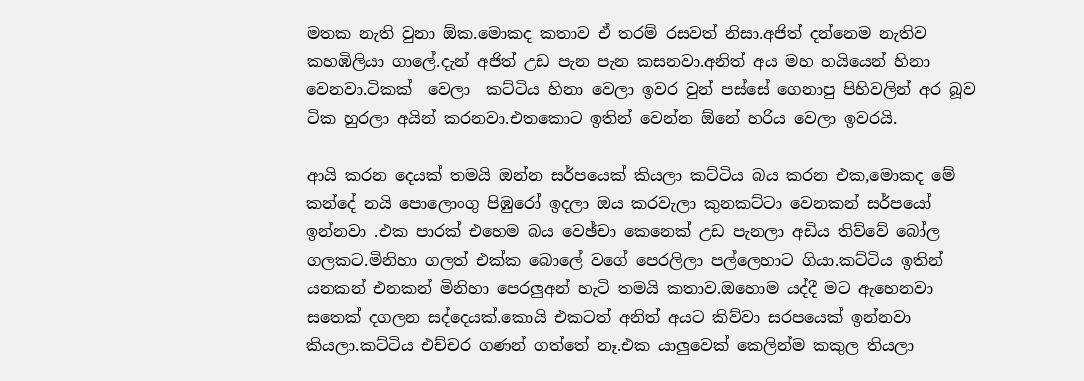මතක නැති වුනා ඕක.මොකද කතාව ඒ තරම් රසවත් නිසා.අජිත් දන්නෙම නැතිව කහඹිලියා ගාලේ.දැන් අජිත් උඩ පැන පැන කසනවා.අනිත් අය මහ හයියෙන් හිනා වෙනවා.ටිකක්  වෙලා  කට්ටිය හිනා වෙලා ඉවර වුන් පස්සේ ගෙනාපු පිහිවලින් අර බූව ටික හුරලා අයින් කරනවා.එතකොට ඉතින් වෙන්න ඕනේ හරිය වෙලා ඉවරයි.

ආයි කරන දෙයක් තමයි ඔන්න සර්පයෙක් කියලා කට්ටිය බය කරන එක,මොකද මේ කන්දේ නයි පොලොංගු පිඹුරෝ ඉදලා ඔය කරවැලා කුනකට්ටා වෙනකන් සර්පයෝ ඉන්නවා .එක පාරක් එහෙම බය වෙඡ්චා කෙනෙක් උඩ පැනලා අඩිය තිව්වේ බෝල ගලකට.මිනිහා ගලත් එක්ක බොලේ වගේ පෙරලිලා පල්ලෙහාට ගියා.කට්ටිය ඉතින් යනකන් එනකන් මිනිහා පෙරලුඅන් හැටි තමයි කතාව.ඔහොම යද්දී මට ඇහෙනවා  සතෙක් දගලන සද්දෙයක්.කොයි එකටත් අනිත් අයට කිව්වා සරපයෙක් ඉන්නවා කියලා.කට්ටිය එච්චර ගණන් ගත්තේ නෑ.එක යාලුවෙක් කෙලින්ම කකුල තියලා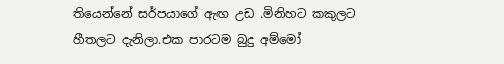තියෙන්නේ සර්පයාගේ ඇඟ උඩ .මිනිහට කකුලට හීතලට දැනිලා.එක පාරටම බුදු අම්මෝ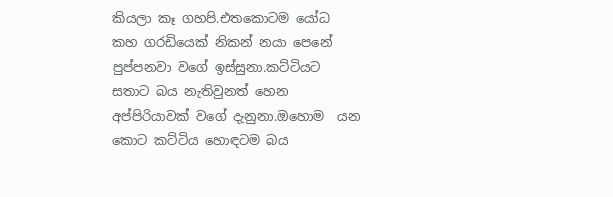කියලා කෑ ගහපි.එතකොටම යෝධ කහ ගරඩියෙක් නිකන් නයා පෙනේ පුප්පනවා වගේ ඉස්සුනා.කට්ටියට සතාට බය නැතිවුනත් හෙන අප්පිරියාවක් වගේ දැනුනා.ඔහොම  යන කොට කට්ටිය හොඳටම බය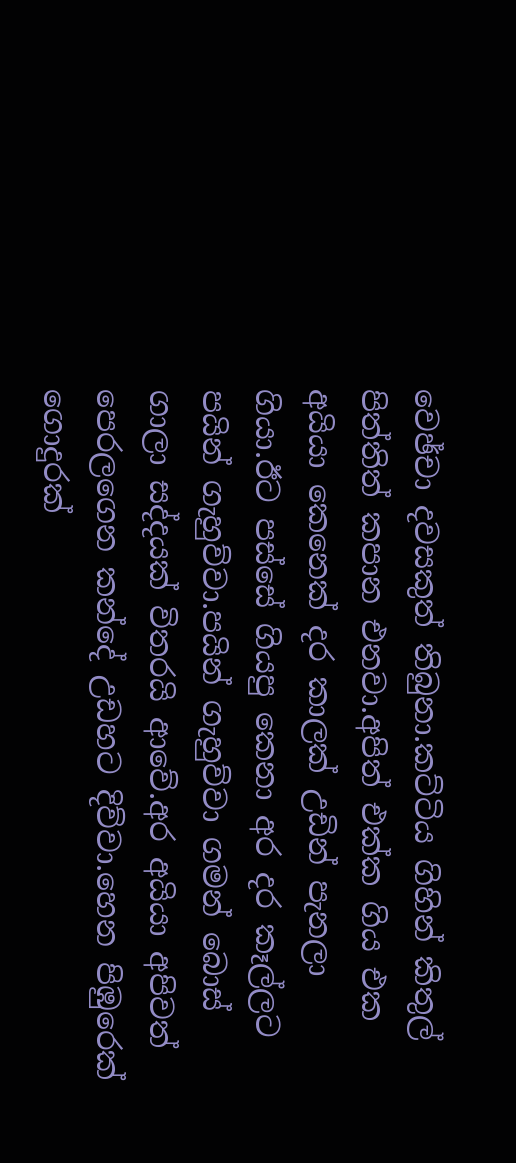වෙඡ්චා දවසකුත් තිබුනා.කට්ටිය ගිහින් කිතුල් පිත්තිත් කපාන එනවා.අපිත් එක්ක ගිය එක අයියා කෙනෙක් දර කාලක් උඩින් පැනලා ගියා.ඊට පස්සේ ගියපු කෙනා අර දර කෑල්ලට පයින් ගැහුව්වා.පයින් ගැහුව්වා ගමන් බොස් ගාලා සද්දයක් විතරයි ආවේ.අර අයියා අපිවත් පෙරලගෙන කන්දේ උඩහට දිව්වා.හෙන පිඹුරෙක් ගොදුරක්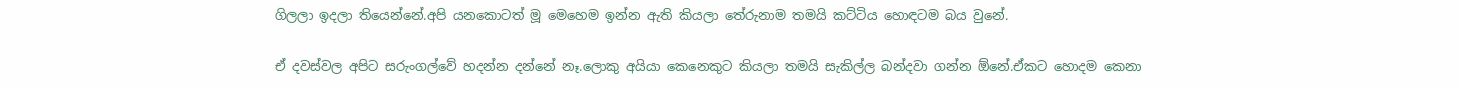ගිලලා ඉදලා තියෙන්නේ.අපි යනකොටත් මූ මෙහෙම ඉන්න ඇති කියලා තේරුනාම තමයි කට්ටිය හොඳටම බය වුනේ.

ඒ දවස්වල අපිට සරුංගල්වේ හදන්න දන්නේ නෑ.ලොකු අයියා කෙනෙකුට කියලා තමයි සැකිල්ල බන්දවා ගන්න ඕනේ.ඒකට හොදම කෙනා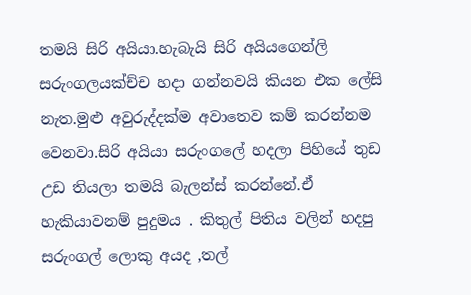තමයි සිරි අයියා.හැබැයි සිරි අයියගෙන්ලි සරුංගලයක්ච්ච හදා ගන්නවයි කියන එක ලේසි නැත.මුළු අවුරුද්දක්ම අවාතෙව කම් කරන්නම වෙනවා.සිරි අයියා සරුංගලේ හදලා පිහියේ තුඩ උඩ තියලා තමයි බැලන්ස් කරන්නේ.ඒ හැකියාවනම් පුදුමය . කිතුල් පිතිය වලින් හදපු සරුංගල් ලොකු අයද ,තල්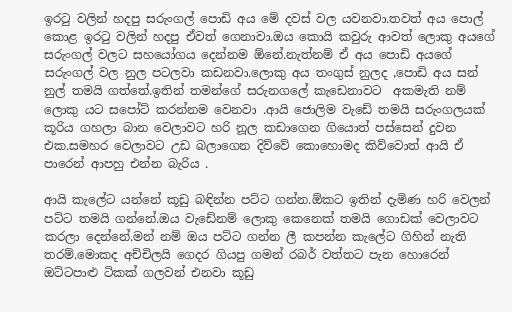ඉරටු වලින් හදපු සරුංගල් පොඩි අය මේ දවස් වල යවනවා.තවත් අය පොල් කොළ ඉරටු වලින් හදපු ඒවත් ගෙනාවා.ඔය කොයි කවුරු ආවත් ලොකු අයගේ සරුංගල් වලට සහයෝගය දෙන්නම ඕනේ.නැත්නම් ඒ අය පොඩි අයගේ සරුංගල් වල නුල පටලවා කඩනවා.ලොකු අය තංගුස් නුලද ,පොඩි අය සන් නුල් තමයි ගත්තේ.ඉතින් තමන්ගේ සරුනගලේ කැඩෙනාවට  අකමැති නම් ලොකු යට සපෝට් කරන්නම වෙනවා .ආයි ජොලිම වැඩේ තමයි සරුංගලයක් කූරිය ගහලා බාන වෙලාවට හරි නූල කඩාගෙන ගියොත් පස්සෙන් දුවන එක.සමහර වෙලාවට උඩ බලාගෙන දිව්වේ කොහොමද කිව්වොත් ආයි ඒ පාරෙන් ආපහු එන්න බැරිය .

ආයි කැලේට යන්නේ කූඩු බඳින්න පට්ට ගන්න.ඕකට ඉතින් දැමිණ හරි වෙලන් පට්ට තමයි ගන්නේ.ඔය වැඩේනම් ලොකු කෙනෙක් තමයි ගොඩක් වෙලාවට කරලා දෙන්නේ.මන් නම් ඔය පට්ට ගන්න ලී කපන්න කැලේට ගිහින් නැති තරම්.මොකද අච්චිලයි ගෙදර ගියපු ගමන් රබර් වත්තට පැන හොරෙන් ඔට්ටපාළු ටිකක් ගලවන් එනවා කූඩු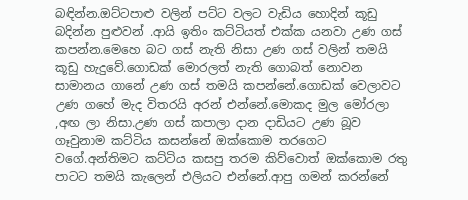බඳින්න.ඔට්ටපාළු වලින් පට්ට වලට වැඩිය හොදින් කූඩු බදින්න පුළුවන් .ආයි ඉතිං කට්ටියත් එක්ක යනවා උණ ගස් කපන්න.මෙහෙ බට ගස් නැති නිසා උණ ගස් වලින් තමයි කූඩු හැදුවේ.ගොඩක් මොරලත් නැති ගොබත් නොවන සාමානය ගානේ උණ ගස් තමයි කපන්නේ.ගොඩක් වෙලාවට උණ ගහේ මැද විතරයි අරන් එන්නේ.මොකද මුල මෝරලා ,අඟ ලා නිසා.උණ ගස් කපාලා දාන දාඩියට උණ බූව ගෑවුනාම කට්ටිය කසන්නේ ඔක්කොම තරගෙට වගේ.අන්තිමට කට්ටිය කසපු තරම කිව්වොත් ඔක්කොම රතු පාටට තමයි කැලෙන් එලියට එන්නේ.ආපු ගමන් කරන්නේ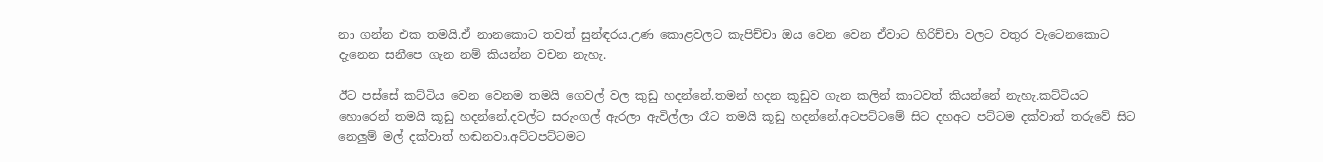නා ගන්න එක තමයි.ඒ නානකොට තවත් සුන්ඳරය.උණ කොළවලට කැපිච්චා ඔය වෙන වෙන ඒවාට හිරිච්චා වලට වතුර වැටෙනකොට දැනෙන සනීපෙ ගැන නම් කියන්න වචන නැහැ.

ඊට පස්සේ කට්ටිය වෙන වෙනම තමයි ගෙවල් වල කුඩු හදන්නේ.තමන් හදන කූඩුව ගැන කලින් කාටවත් කියන්නේ නැහැ.කට්ටියට හොරෙන් තමයි කූඩු හදන්නේ.දවල්ට සරුංගල් ඇරලා ඇවිල්ලා රෑට තමයි කූඩු හදන්නේ.අටපට්ටමේ සිට දහඅට පට්ටම දක්වාත් තරුවේ සිට නෙලුම් මල් දක්වාත් හඬනවා.අට්ටපට්ටමට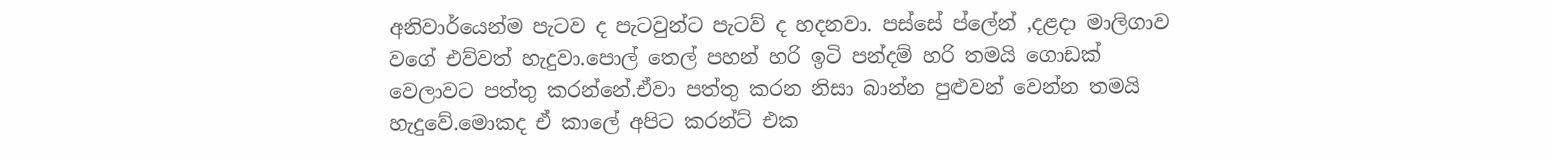අනිවාර්යෙන්ම පැටව ද පැටවුන්ට පැටව් ද හදනවා. පස්සේ ප්ලේන් ,දළදා මාලිගාව වගේ එව්වත් හැදුවා.පොල් තෙල් පහන් හරි ඉටි පන්දම් හරි තමයි ගොඩක් වෙලාවට පත්තු කරන්නේ.ඒවා පත්තු කරන නිසා බාන්න පුළුවන් වෙන්න තමයි හැදුවේ.මොකද ඒ කාලේ අපිට කරන්ට් එක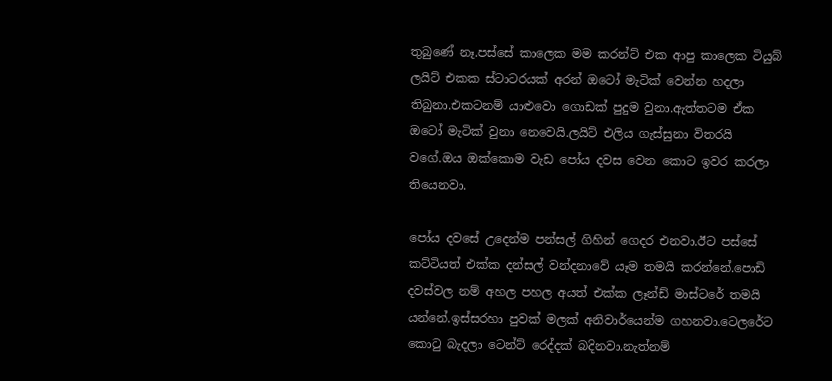තුබුණේ නෑ.පස්සේ කාලෙක මම කරන්ට් එක ආපු කාලෙක ටියුබ් ලයිට් එකක ස්ටාටරයක් අරන් ඔටෝ මැටික් වෙන්න හදලා තිබුනා.එකටනම් යාළුවො ගොඩක් පුදුම වුනා.ඇත්තටම ඒක ඔටෝ මැටික් වුනා නෙවෙයි.ලයිට් එලිය ගැස්සුනා විතරයි වගේ.ඔය ඔක්කොම වැඩ පෝය දවස වෙන කොට ඉවර කරලා තියෙනවා.

පෝය දවසේ උදෙන්ම පන්සල් ගිහින් ගෙදර එනවා.ඊට පස්සේ කට්ටියත් එක්ක දන්සල් වන්දනාවේ යෑම තමයි කරන්නේ.පොඩි දවස්වල නම් අහල පහල අයත් එක්ක ලෑන්ඩ් මාස්ටරේ තමයි යන්නේ.ඉස්සරහා පුවක් මලක් අනිවාර්යෙන්ම ගහනවා.ටෙලරේට කොටු බැදලා ටෙන්ට් රෙද්දක් බදිනවා.නැත්නම්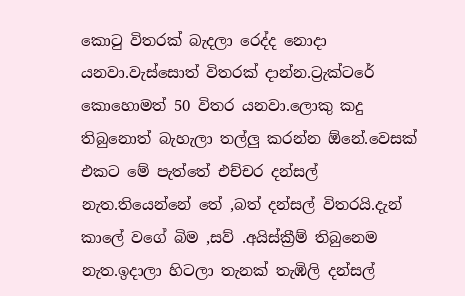කොටු විතරක් බැදලා රෙද්ද නොදා යනවා.වැස්සොත් විතරක් දාන්න.ට්‍රැක්ටරේ කොහොමත් 50 විතර යනවා.ලොකු කදු තිබුනොත් බැහැලා තල්ලු කරන්න ඕනේ.වෙසක් එකට මේ පැත්තේ එච්චර දන්සල් නැත.තියෙන්නේ තේ ,බත් දන්සල් විතරයි.දැන් කාලේ වගේ බිම ,සව් .අයිස්ක්‍රීම් තිබුනෙම නැත.ඉදාලා හිටලා තැනක් තැඹිලි දන්සල්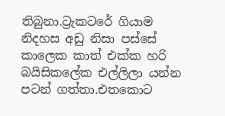තිබුනා.ට්‍රැකටරේ ගියාම නිදහස අඩු නිසා පස්සේ කාලෙක කාත් එක්ක හරි බයිසිකලේක එල්ලිලා යන්න පටන් ගත්තා.එතකොට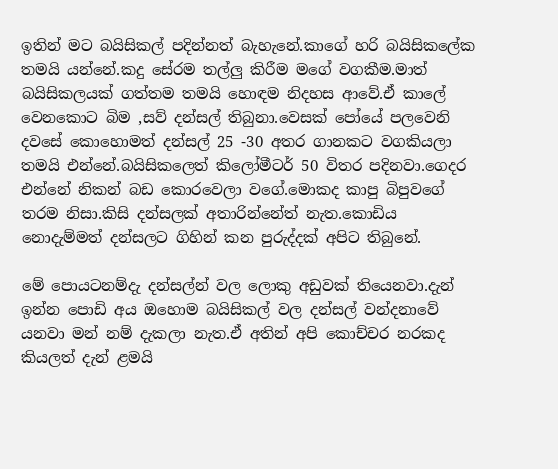ඉතින් මට බයිසිකල් පදින්නත් බැහැනේ.කාගේ හරි බයිසිකලේක තමයි යන්නේ.කදු සේරම තල්ලු කිරීම මගේ වගකීම.මාත් බයිසිකලයක් ගත්තම තමයි හොඳම නිදහස ආවේ.ඒ කාලේ වෙනකොට බිම ,සව් දන්සල් තිබුනා.වෙසක් පෝයේ පලවෙනි දවසේ කොහොමත් දන්සල් 25 -30 අතර ගානකට වගකියලා තමයි එන්නේ.බයිසිකලෙත් කිලෝමීටර් 50 විතර පදිනවා.ගෙදර එන්නේ නිකන් බඩ කොරවෙලා වගේ.මොකද කාපු බිපුවගේ තරම නිසා.කිසි දන්සලක් අතාරින්නේත් නැත.කොඩිය නොදැම්මත් දන්සලට ගිහින් කන පුරුද්දක් අපිට තිබුනේ.

මේ පොයටනම්දැ දන්සල්න් වල ලොකු අඩුවක් තියෙනවා.දැන් ඉන්න පොඩි අය ඔහොම බයිසිකල් වල දන්සල් වන්දනාවේ  යනවා මන් නම් දැකලා නැත.ඒ අතින් අපි කොච්චර නරකද කියලත් දැන් ළමයි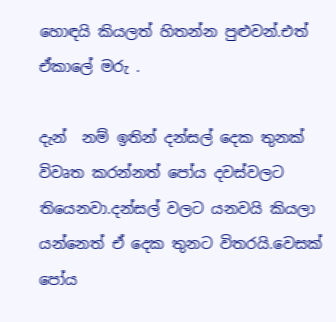හොඳයි කියලත් හිතන්න පුළුවන්.එත් ඒකාලේ මරු .

දැන්  නම් ඉතින් දන්සල් දෙක තුනක් විවෘත කරන්නත් පෝය දවස්වලට තියෙනවා.දන්සල් වලට යනවයි කියලා යන්නෙත් ඒ දෙක තුනට විතරයි.වෙසක් පෝය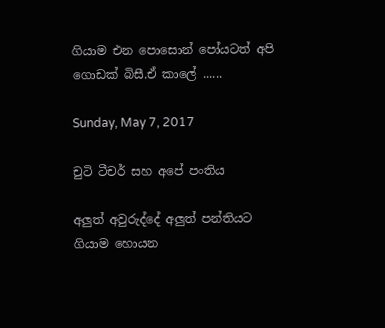ගියාම එන පොසොන් පෝයටත් අපි  ගොඩක් බිසී.ඒ කාලේ ......

Sunday, May 7, 2017

චුටි ටීචර් සහ අපේ පංතිය

අලුත් අවුරුද්දේ අලුත් පන්තියට ගියාම හොයන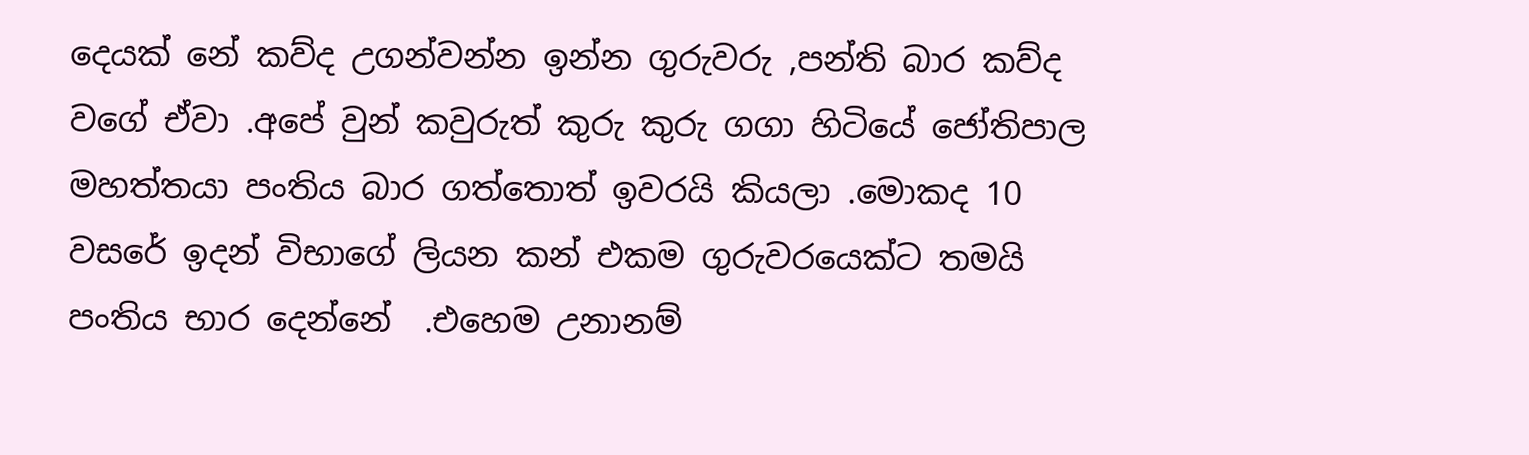දෙයක් නේ කව්ද උගන්වන්න ඉන්න ගුරුවරු ,පන්ති බාර කව්ද වගේ ඒවා .අපේ වුන් කවුරුත් කුරු කුරු ගගා හිටියේ ජෝතිපාල මහත්තයා පංතිය බාර ගත්තොත් ඉවරයි කියලා .මොකද 10 වසරේ ඉදන් විභාගේ ලියන කන් එකම ගුරුවරයෙක්ට තමයි පංතිය භාර දෙන්නේ  .එහෙම උනානම්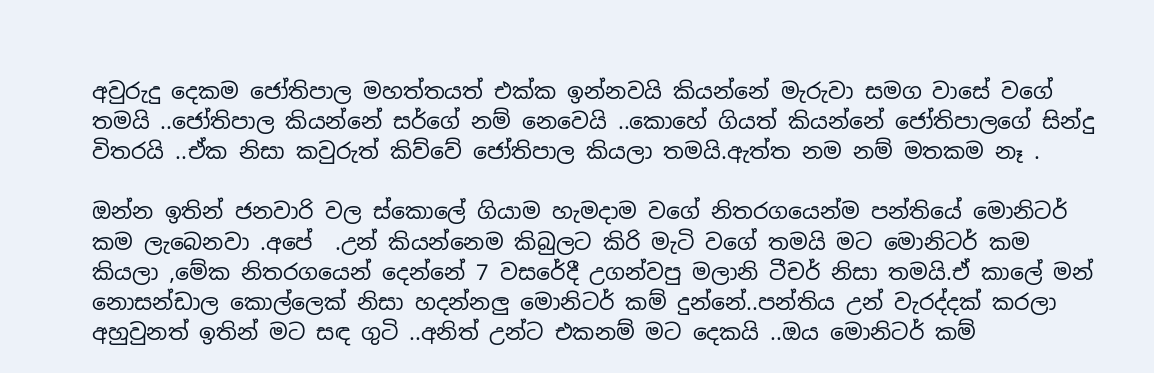අවුරුදු දෙකම ජෝතිපාල මහත්තයත් එක්ක ඉන්නවයි කියන්නේ මැරුවා සමග වාසේ වගේ තමයි ..ජෝතිපාල කියන්නේ සර්ගේ නම් නෙවෙයි ..කොහේ ගියත් කියන්නේ ජෝතිපාලගේ සින්දු විතරයි ..ඒක නිසා කවුරුත් කිව්වේ ජෝතිපාල කියලා තමයි.ඇත්ත නම නම් මතකම නෑ .

ඔන්න ඉතින් ජනවාරි වල ස්කොලේ ගියාම හැමදාම වගේ නිතරගයෙන්ම පන්තියේ මොනිටර් කම ලැබෙනවා .අපේ  .උන් කියන්නෙම කිබුලට කිරි මැටි වගේ තමයි මට මොනිටර් කම කියලා ,මේක නිතරගයෙන් දෙන්නේ 7 වසරේදී උගන්වපු මලානි ටීචර් නිසා තමයි.ඒ කාලේ මන් නොසන්ඩාල කොල්ලෙක් නිසා හදන්නලු මොනිටර් කම් දුන්නේ..පන්තිය උන් වැරද්දක් කරලා අහුවුනත් ඉතින් මට සඳ ගුටි ..අනිත් උන්ට එකනම් මට දෙකයි ..ඔය මොනිටර් කම්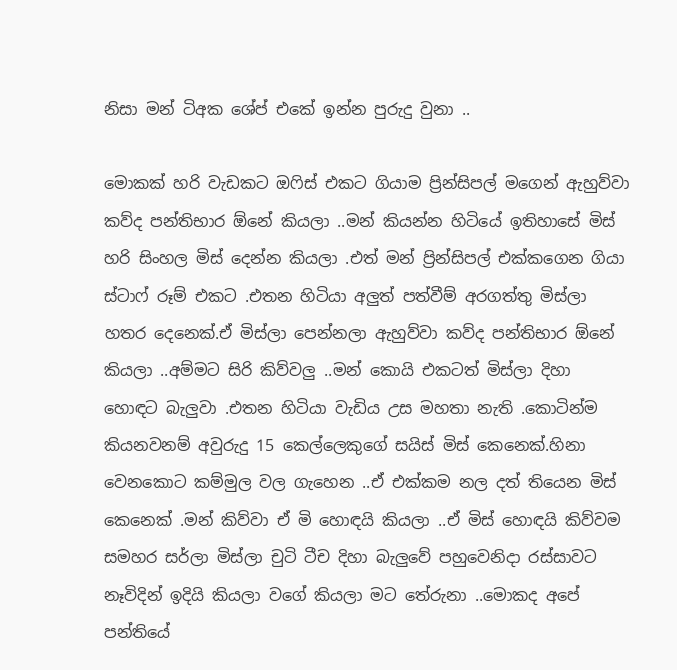නිසා මන් ටිඅක ශේප් එකේ ඉන්න පුරුදු වුනා ..

මොකක් හරි වැඩකට ඔෆිස් එකට ගියාම ප්‍රින්සිපල් මගෙන් ඇහුව්වා කව්ද පන්තිභාර ඕනේ කියලා ..මන් කියන්න හිටියේ ඉතිහාසේ මිස් හරි සිංහල මිස් දෙන්න කියලා .එත් මන් ප්‍රින්සිපල් එක්කගෙන ගියා ස්ටාෆ් රූම් එකට .එතන හිටියා අලුත් පත්වීම් අරගත්තු මිස්ලා හතර දෙනෙක්.ඒ මිස්ලා පෙන්නලා ඇහුව්වා කව්ද පන්තිභාර ඕනේ කියලා ..අම්මට සිරි කිව්වලු ..මන් කොයි එකටත් මිස්ලා දිහා හොඳට බැලුවා .එතන හිටියා වැඩිය උස මහතා නැති .කොටින්ම කියනවනම් අවුරුදු 15 කෙල්ලෙකුගේ සයිස් මිස් කෙනෙක්.හිනා වෙනකොට කම්මුල වල ගැහෙන ..ඒ එක්කම නල දත් තියෙන මිස් කෙනෙක් .මන් කිව්වා ඒ මි හොඳයි කියලා ..ඒ මිස් හොඳයි කිව්වම සමහර සර්ලා මිස්ලා චුටි ටීච දිහා බැලුවේ පහුවෙනිදා රස්සාවට නෑවිදින් ඉදියි කියලා වගේ කියලා මට තේරුනා ..මොකද අපේ පන්තියේ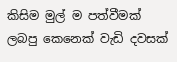කිසිම මුල් ම පත්වීමක් ලබපු කෙනෙක් වැඩි දවසක්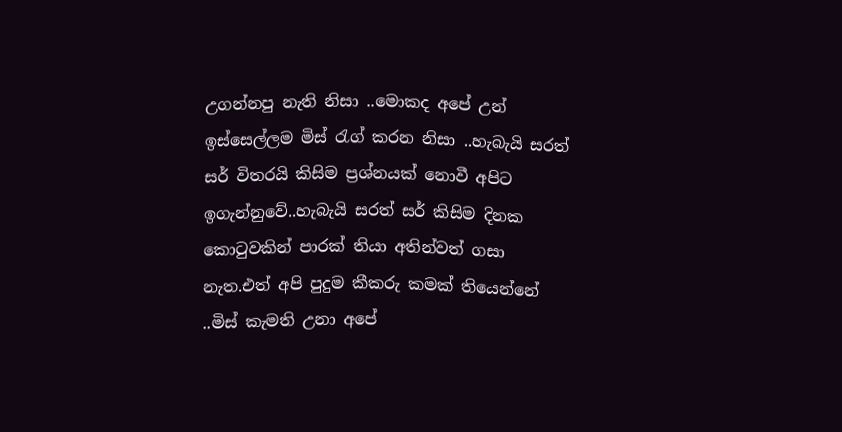උගන්නපු නැති නිසා ..මොකද අපේ උන් ඉස්සෙල්ලම මිස් රැග් කරන නිසා ..හැබැයි සරත් සර් විතරයි කිසිම ප්‍රශ්නයක් නොවී අපිට ඉගැන්නුවේ..හැබැයි සරත් සර් කිසිම දිනක කොටුවකින් පාරක් තියා අතින්වත් ගසා නැත.එත් අපි පුදුම කීකරු කමක් තියෙන්නේ ..මිස් කැමති උනා අපේ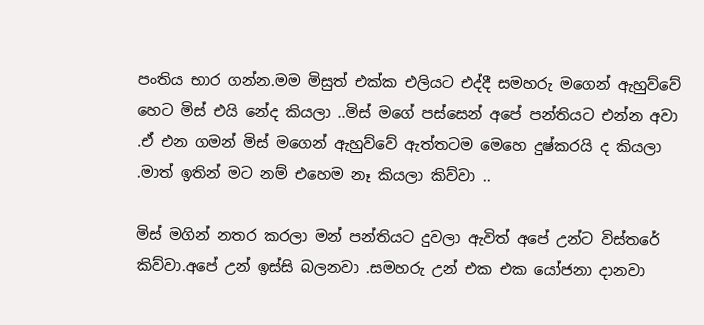පංතිය භාර ගන්න.මම මිසුත් එක්ක එලියට එද්දී සමහරු මගෙන් ඇහුව්වේ හෙට මිස් එයි නේද කියලා ..මිස් මගේ පස්සෙන් අපේ පන්තියට එන්න අවා .ඒ එන ගමන් මිස් මගෙන් ඇහුව්වේ ඇත්තටම මෙහෙ දුෂ්කරයි ද කියලා .මාත් ඉතින් මට නම් එහෙම නෑ කියලා කිව්වා ..

මිස් මගින් නතර කරලා මන් පන්තියට දුවලා ඇවිත් අපේ උන්ට විස්තරේ කිව්වා.අපේ උන් ඉස්සි බලනවා .සමහරු උන් එක එක යෝජනා දානවා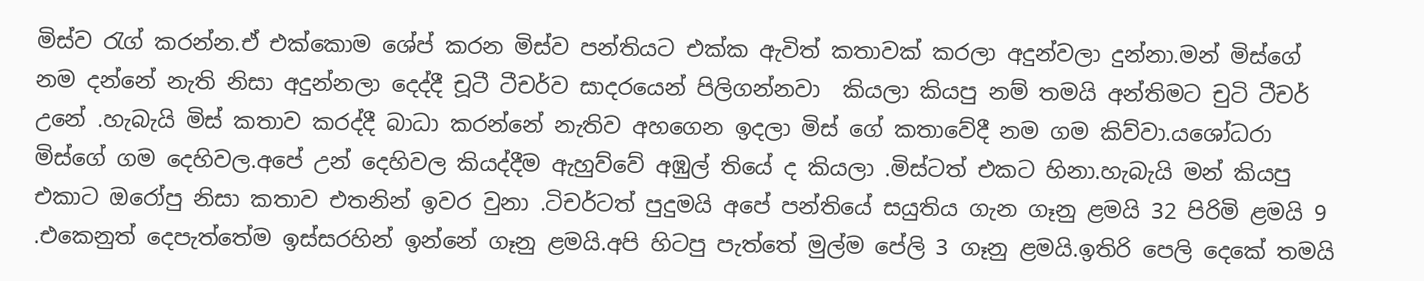මිස්ව රැග් කරන්න.ඒ එක්කොම ශේප් කරන මිස්ව පන්තියට එක්ක ඇවිත් කතාවක් කරලා අදුන්වලා දුන්නා.මන් මිස්ගේ නම දන්නේ නැති නිසා අදුන්නලා දෙද්දී චූටී ටීචර්ව සාදරයෙන් පිලිගන්නවා  කියලා කියපු නම් තමයි අන්තිමට චුටි ටීචර් උනේ .හැබැයි මිස් කතාව කරද්දී බාධා කරන්නේ නැතිව අහගෙන ඉදලා මිස් ගේ කතාවේදී නම ගම කිව්වා.යශෝධරා මිස්ගේ ගම දෙහිවල.අපේ උන් දෙහිවල කියද්දීම ඇහුව්වේ අඹුල් තියේ ද කියලා .මිස්ටත් එකට හිනා.හැබැයි මන් කියපු එකාට ඔරෝපු නිසා කතාව එතනින් ඉවර වුනා .ටිචර්ටත් පුදුමයි අපේ පන්තියේ සයුතිය ගැන ගෑනු ළමයි 32 පිරිමි ළමයි 9 .එකෙනුත් දෙපැත්තේම ඉස්සරහින් ඉන්නේ ගෑනු ළමයි.අපි හිටපු පැත්තේ මුල්ම පේලි 3 ගෑනු ළමයි.ඉතිරි පෙලි දෙකේ තමයි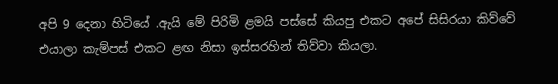අපි 9 දෙනා හිටියේ .ඇයි මේ පිරිමි ළමයි පස්සේ කියපු එකට අපේ සිසිරයා කිව්වේ එයාලා කැම්පස් එකට ළඟ නිසා ඉස්සරහින් තිව්වා කියලා.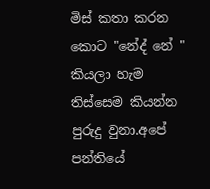මිස් කතා කරන කොට "නේද් නේ " කියලා හැම තිස්සෙම කියන්න පුරුදු වුනා.අපේ පන්තියේ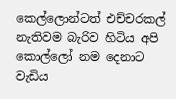කෙල්ලොන්ටත් එච්චරකල් නැතිවම බැරිව හිටිය අපි කොල්ලෝ නම දෙනාට වැඩිය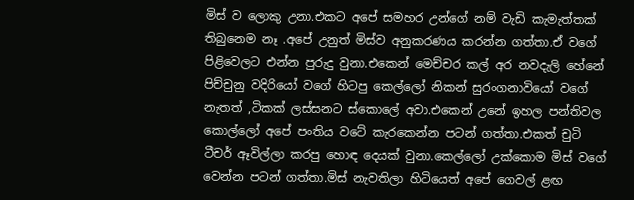මිස් ව ලොකු උනා.එකට අපේ සමහර උන්ගේ නම් වැඩි කැමැත්තක් තිබුනෙම නෑ .අපේ උනුත් මිස්ව අනුකරණය කරන්න ගත්තා.ඒ වගේ පිළිවෙලට එන්න පුරුදු වුනා.එකෙන් මෙච්චර කල් අර නවදැලි හේනේ පිච්චුනු වදිරියෝ වගේ හිටපු කෙල්ලෝ නිකන් සුරංගනාවියෝ වගේ නැතත් ,ටිකක් ලස්සනට ස්කොලේ අවා.එකෙන් උනේ ඉහල පන්තිවල කොල්ලෝ අපේ පංතිය වටේ කැරකෙන්න පටන් ගත්තා.එකත් චුටි ටීචර් ඈවිල්ලා කරපු හොඳ දෙයක් වුනා.කෙල්ලෝ උක්කොම මිස් වගේ වෙන්න පටන් ගත්තා.මිස් නැවතිලා හිටියෙත් අපේ ගෙවල් ළඟ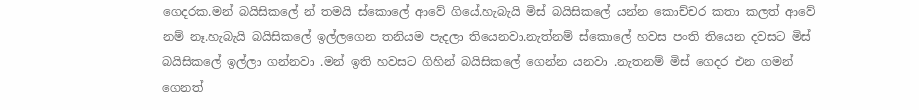ගෙදරක.මන් බයිසිකලේ න් තමයි ස්කොලේ ආවේ ගියේ.හැබැයි මිස් බයිසිකලේ යන්න කොච්චර කතා කලත් ආවේ නම් නෑ.හැබැයි බයිසිකලේ ඉල්ලගෙන තනියම පැදලා තියෙනවා.නැත්නම් ස්කොලේ හවස පංති තියෙන දවසට මිස් බයිසිකලේ ඉල්ලා ගන්නවා .මන් ඉති හවසට ගිහින් බයිසිකලේ ගෙන්න යනවා .නැතනම් මිස් ගෙදර එන ගමන් ගෙනත්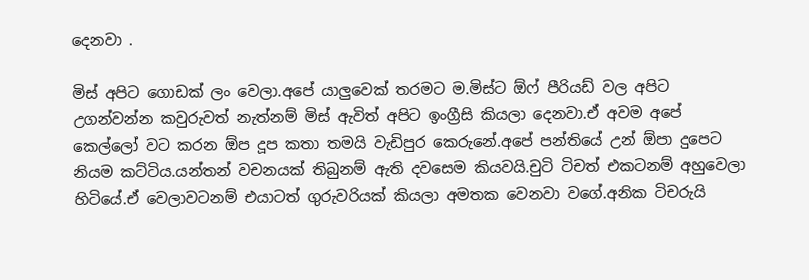දෙනවා .

මිස් අපිට ගොඩක් ලං වෙලා.අපේ යාලුවෙක් තරමට ම.මිස්ට ඕෆ් පීරියඩ් වල අපිට උගන්වන්න කවුරුවත් නැත්නම් මිස් ඇවිත් අපිට ඉංග්‍රීසි කියලා දෙනවා.ඒ අවම අපේ කෙල්ලෝ වට කරන ඕප දූප කතා තමයි වැඩිපුර කෙරුනේ.අපේ පන්තියේ උන් ඕපා දුපෙට නියම කට්ටිය.යන්තන් වචනයක් තිබුනම් ඇති දවසෙම කියවයි.චුටි ටිචත් එකටනම් අහුවෙලා හිටියේ.ඒ වෙලාවටනම් එයාටත් ගුරුවරියක් කියලා අමතක වෙනවා වගේ.අනික ටිචරුයි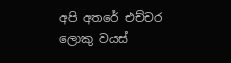අපි අතරේ එච්චර ලොකු වයස්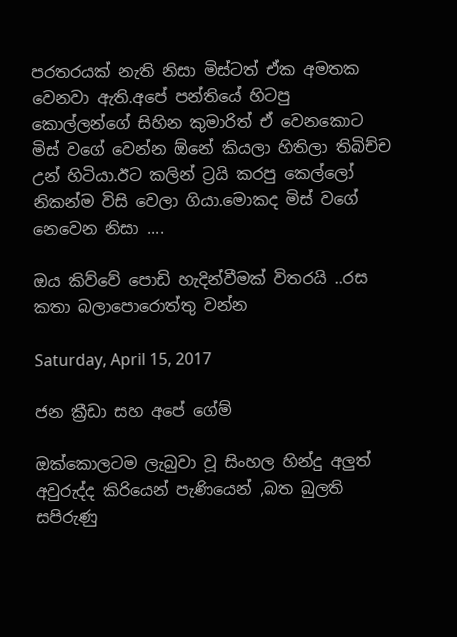පරතරයක් නැති නිසා මිස්ටත් ඒක අමතක වෙනවා ඇති.අපේ පන්තියේ හිටපු කොල්ලන්ගේ සිහින කුමාරිත් ඒ වෙනකොට මිස් වගේ වෙන්න ඕනේ කියලා හිතිලා තිබිච්ච උන් හිටියා.ඊට කලින් ට්‍රයි කරපු කෙල්ලෝ නිකන්ම විසි වෙලා ගියා.මොකද මිස් වගේ නෙවෙන නිසා ....

ඔය කිව්වේ පොඩි හැදින්වීමක් විතරයි ..රස කතා බලාපොරොත්තු වන්න

Saturday, April 15, 2017

ජන ක්‍රීඩා සහ අපේ ගේම්

ඔක්කොලටම ලැබුවා වූ සිංහල හින්දු අලුත් අවුරුද්ද කිරියෙන් පැණියෙන් ,බත බුලති සපිරුණු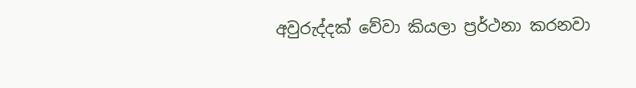අවුරුද්දක් වේවා කියලා ප්‍රර්ථනා කරනවා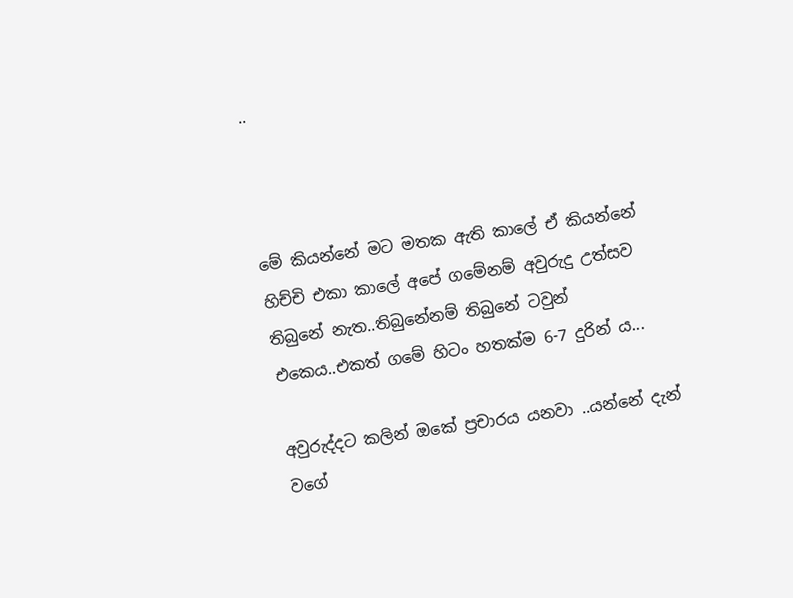..



මේ කියන්නේ මට මතක ඇති කාලේ ඒ කියන්නේ හිච්චි එකා කාලේ අපේ ගමේනම් අවුරුදු උත්සව තිබුනේ නැත..තිබුනේනම් තිබුනේ ටවුන් එකෙය..එකත් ගමේ හිටං හතක්ම 6-7 දුරින් ය...

අවුරුද්දට කලින් ඔකේ ප්‍රචාරය යනවා ..යන්නේ දැන් වගේ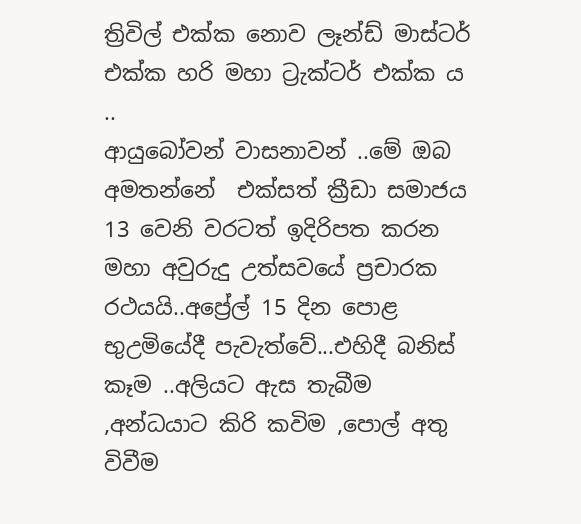ත්‍රිවිල් එක්ක නොව ලෑන්ඩ් මාස්ටර් එක්ක හරි මහා ට්‍රැක්ටර් එක්ක ය ..
ආයුබෝවන් වාසනාවන් ..මේ ඔබ අමතන්නේ  එක්සත් ක්‍රීඩා සමාජය 13 වෙනි වරටත් ඉදිරිපත කරන මහා අවුරුදු උත්සවයේ ප්‍රචාරක රථයයි..අප්‍රේල් 15 දින පොළ භුඋමියේදී පැවැත්වේ...එහිදී බනිස් කෑම ..අලියට ඇස තැබීම ,අන්ධයාට කිරි කවිම ,පොල් අතු විවීම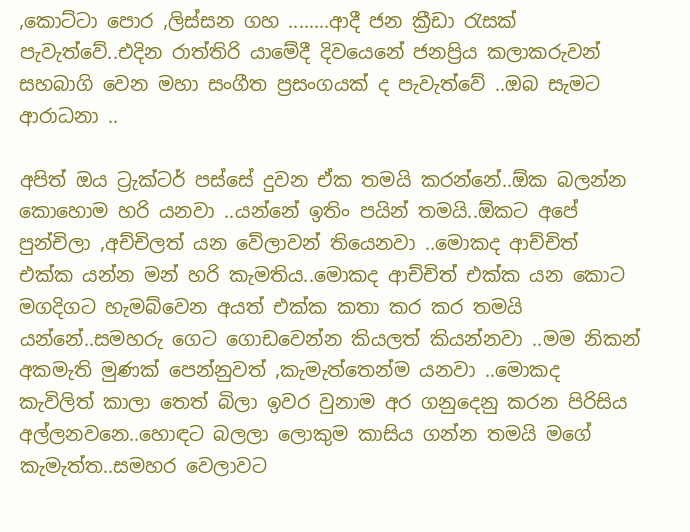,කොට්ටා පොර ,ලිස්සන ගහ ........ආදී ජන ක්‍රීඩා රැසක් පැවැත්වේ..එදින රාත්තිරි යාමේදී දිවයෙනේ ජනප්‍රිය කලාකරුවන් සහබාගි වෙන මහා සංගීත ප්‍රසංගයක් ද පැවැත්වේ ..ඔබ සැමට ආරාධනා ..

අපිත් ඔය ට්‍රැක්ටර් පස්සේ දුවන ඒක තමයි කරන්නේ..ඕක බලන්න කොහොම හරි යනවා ..යන්නේ ඉතිං පයින් තමයි..ඕකට අපේ පුන්චිලා ,අච්චිලත් යන වේලාවන් තියෙනවා ..මොකද ආච්චිත් එක්ක යන්න මන් හරි කැමතිය..මොකද ආච්චිත් එක්ක යන කොට මගදිගට හැමබ්වෙන අයත් එක්ක කතා කර කර තමයි යන්නේ..සමහරු ගෙට ගොඩවෙන්න කියලත් කියන්නවා ..මම නිකන් අකමැති මුණක් පෙන්නුවත් ,කැමැත්තෙන්ම යනවා ..මොකද කැවිලිත් කාලා තෙත් බිලා ඉවර වුනාම අර ගනුදෙනු කරන පිරිසිය අල්ලනවනෙ..හොඳට බලලා ලොකුම කාසිය ගන්න තමයි මගේ කැමැත්ත..සමහර වෙලාවට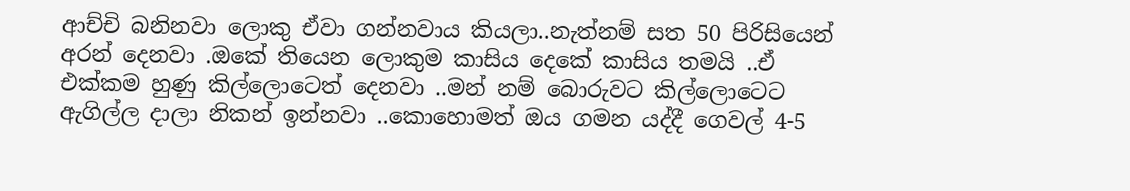ආච්චි බනිනවා ලොකු ඒවා ගන්නවාය කියලා..නැත්නම් සත 50 පිරිසියෙන් අරන් දෙනවා .ඔකේ තියෙන ලොකුම කාසිය දෙකේ කාසිය තමයි ..ඒ එක්කම හුණු කිල්ලොටෙත් දෙනවා ..මන් නම් බොරුවට කිල්ලොටෙට ඇගිල්ල දාලා නිකන් ඉන්නවා ..කොහොමත් ඔය ගමන යද්දී ගෙවල් 4-5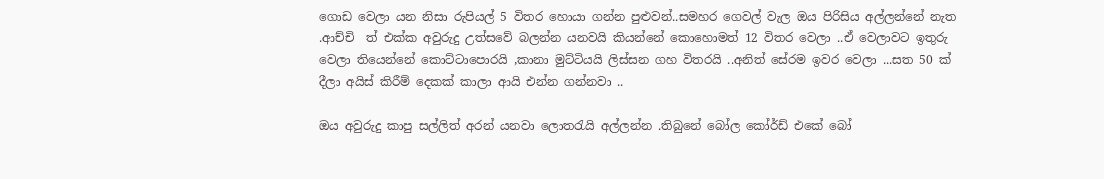ගොඩ වෙලා යන නිසා රුපියල් 5 විතර හොයා ගන්න පුළුවන්..සමහර ගෙවල් වැල ඔය පිරිසිය අල්ලන්නේ නැත .ආච්චි  ත් එක්ක අවුරුදු උත්සවේ බලන්න යනවයි කියන්නේ කොහොමත් 12 විතර වෙලා ..ඒ වෙලාවට ඉතුරු වෙලා තියෙන්නේ කොට්ටාපොරයි ,කානා මුට්ටියයි ලිස්සන ගහ විතරයි ..අනිත් සේරම ඉවර වෙලා ...සත 50 ක් දීලා අයිස් කිරීම් දෙකක් කාලා ආයි එන්න ගන්නවා ..

ඔය අවුරුදු කාපු සල්ලිත් අරන් යනවා ලොතරැයි අල්ලන්න .තිබුනේ බෝල කෝර්ඩ් එකේ බෝ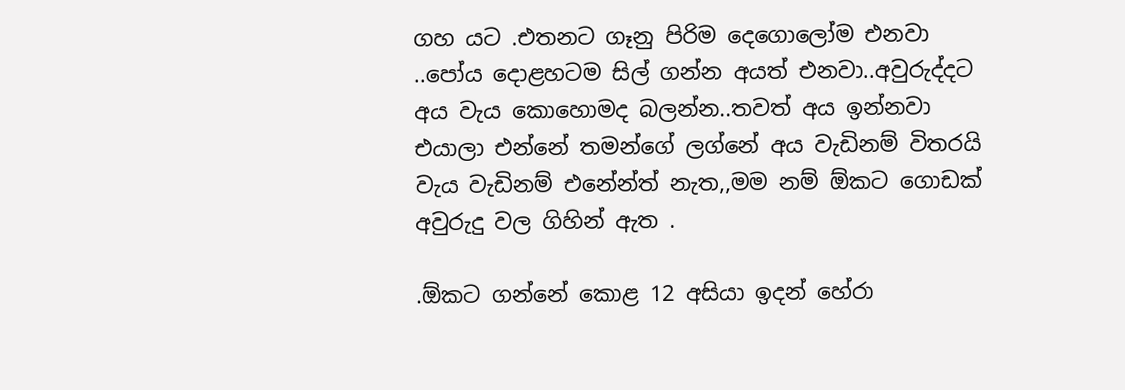ගහ යට .එතනට ගෑනු පිරිම දෙගොලෝම එනවා ..පෝය දොළහටම සිල් ගන්න අයත් එනවා..අවුරුද්දට අය වැය කොහොමද බලන්න..තවත් අය ඉන්නවා එයාලා එන්නේ තමන්ගේ ලග්නේ අය වැඩිනම් විතරයි වැය වැඩිනම් එනේන්ත් නැත,,මම නම් ඕකට ගොඩක් අවුරුදු වල ගිහින් ඇත .

.ඕකට ගන්නේ කොළ 12 අසියා ඉදන් හේරා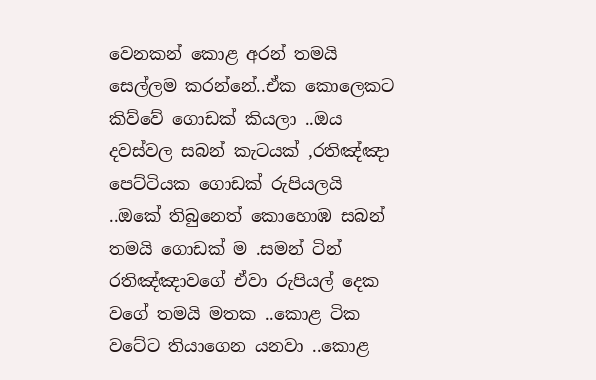වෙනකන් කොළ අරන් තමයි සෙල්ලම කරන්නේ..ඒක කොලෙකට කිව්වේ ගොඩක් කියලා ..ඔය දවස්වල සබන් කැටයක් ,රතිඤ්ඤා පෙට්ටියක ගොඩක් රුපියලයි ..ඔකේ තිබුනෙත් කොහොඹ සබන් තමයි ගොඩක් ම .සමන් ටින් රතිඤ්ඤාවගේ ඒවා රුපියල් දෙක වගේ තමයි මතක ..කොළ ටික වටේට තියාගෙන යනවා ..කොළ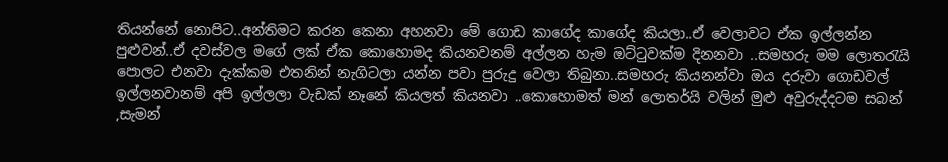තියන්නේ නොපිට..අන්තිමට කරන කෙනා අහනවා මේ ගොඩ කාගේද කාගේද කියලා..ඒ වෙලාවට ඒක ඉල්ලන්න පුළුවන්..ඒ දවස්වල මගේ ලක් ඒක කොහොමද කියනවනම් අල්ලන හැම ඔට්ටුවක්ම දිනනවා ..සමහරු මම ලොතරැයි පොලට එනවා දැක්කම එතනින් නැගිටලා යන්න පවා පුරුදු වෙලා තිබුනා..සමහරු කියනන්වා ඔය දරුවා ගොඩවල් ඉල්ලනවානම් අපි ඉල්ලලා වැඩක් නෑනේ කියලත් කියනවා ..කොහොමත් මන් ලොතර්යි වලින් මුළු අවුරුද්දටම සබන් ,සැමන්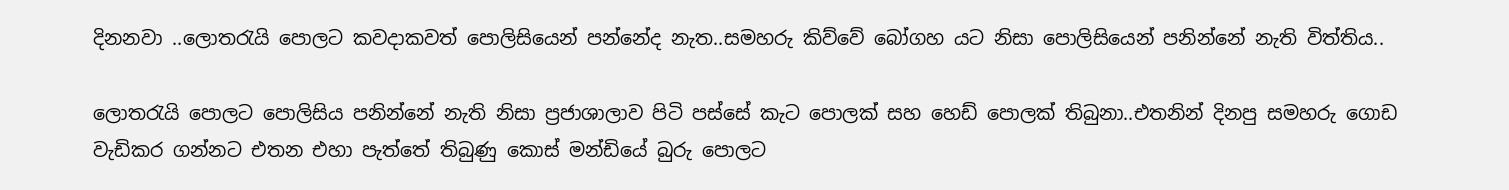දිනනවා ..ලොතරැයි පොලට කවදාකවත් පොලිසියෙන් පන්නේද නැත..සමහරු කිව්වේ බෝගහ යට නිසා පොලිසියෙන් පනින්නේ නැති විත්තිය..

ලොතරැයි පොලට පොලිසිය පනින්නේ නැති නිසා ප්‍රජාශාලාව පිටි පස්සේ කැට පොලක් සහ හෙඩ් පොලක් තිබුනා..එතනින් දිනපු සමහරු ගොඩ වැඩිකර ගන්නට එතන එහා පැත්තේ තිබුණු කොස් මන්ඩියේ බුරු පොලට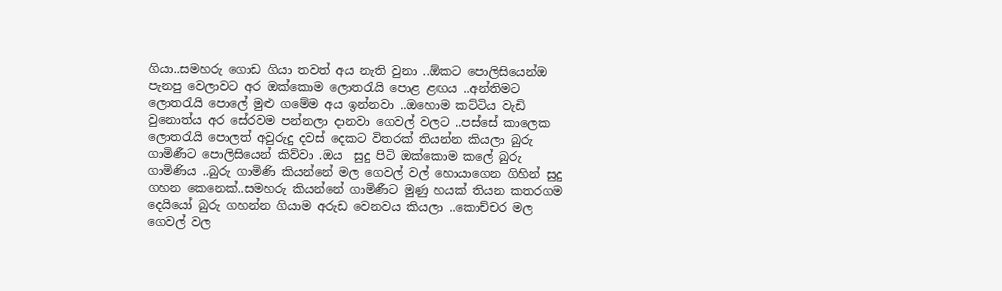ගියා..සමහරු ගොඩ ගියා තවත් අය නැති වුනා ..ඕකට පොලිසියෙන්ඔ පැනපු වෙලාවට අර ඔක්කොම ලොතරැයි පොළ ළඟය ..අන්තිමට ලොතරැයි පොලේ මුළු ගමේම අය ඉන්නවා ..ඔහොම කට්ටිය වැඩි වුනොත්ය අර සේරවම පන්නලා දානවා ගෙවල් වලට ..පස්සේ කාලෙක ලොතරැයි පොලත් අවුරුදු දවස් දෙකට විතරක් තියන්න කියලා බුරු ගාමිණීට පොලිසියෙන් කිව්වා .ඔය  සුදු පිටි ඔක්කොම කලේ බුරු ගාමිණිය ..බුරු ගාමිණි කියන්නේ මල ගෙවල් වල් හොයාගෙන ගිහින් සුදු ගහන කෙනෙක්..සමහරු කියන්නේ ගාමිණීට මුණු හයක් තියන කතරගම දෙයියෝ බුරු ගහන්න ගියාම අරුඩ වෙනවය කියලා ..කොච්චර මල ගෙවල් වල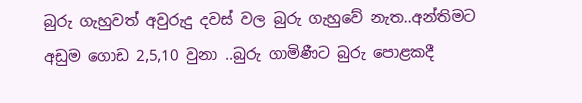බුරු ගැහුවත් අවුරුදු දවස් වල බුරු ගැහුවේ නැත..අන්තිමට අඩුම ගොඩ 2,5,10 වුනා ..බුරු ගාමිණීට බුරු පොළකදී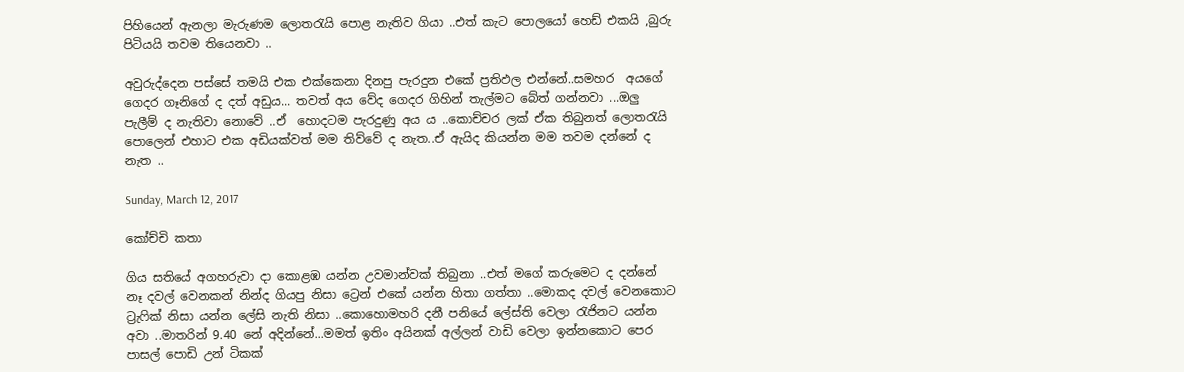පිහියෙන් ඇනලා මැරුණම ලොතරැයි පොළ නැතිව ගියා ..එත් කැට පොලයෝ හෙඩ් එකයි ,බුරු පිටියයි තවම තියෙනවා ..

අවුරුද්දෙන පස්සේ තමයි එක එක්කෙනා දිනපු පැරදුන එකේ ප්‍රතිඵල එන්නේ..සමහර  අයගේ ගෙදර ගෑනිගේ ද දත් අඩුය... තවත් අය වේද ගෙදර ගිහින් තැල්මට බේත් ගන්නවා ...ඔලු පැලීම් ද නැතිවා නොවේ ..ඒ  හොදටම පැරදුණු අය ය ..කොච්චර ලක් ඒක තිබුනත් ලොතරැයි පොලෙන් එහාට එක අඩියක්වත් මම තිව්වේ ද නැත..ඒ ඇයිද කියන්න මම තවම දන්නේ ද නැත ..

Sunday, March 12, 2017

කෝච්චි කතා

ගිය සතියේ අගහරුවා දා කොළඹ යන්න උවමාන්වක් තිබුනා ..එත් මගේ කරුමෙට ද දන්නේ නෑ දවල් වෙනකන් නින්ද ගියපු නිසා ට්‍රෙන් එකේ යන්න හිතා ගත්තා ..මොකද දවල් වෙනකොට ට්‍රැෆික් නිසා යන්න ලේසි නැති නිසා ..කොහොමහරි දනී පනියේ ලේස්ති වෙලා රැජිනට යන්න අවා ..මාතරින් 9.40 නේ අදින්නේ...මමත් ඉතිං අයිනක් අල්ලන් වාඩි වෙලා ඉන්නකොට පෙර පාසල් පොඩි උන් ටිකක්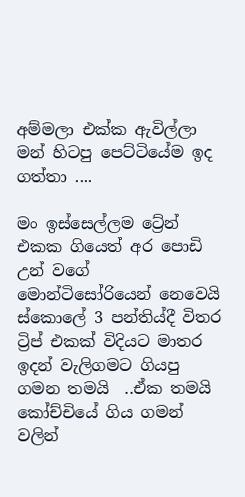අම්මලා එක්ක ඇවිල්ලා මන් හිටපු පෙට්ටියේම ඉද ගත්තා ....

මං ඉස්සෙල්ලම ට්‍රේන් එකක ගියෙත් අර පොඩි උන් වගේ මොන්ටිසෝරියෙන් නෙවෙයි ස්කොලේ 3 පන්තිය්දී විතර ට්‍රිප් එකක් විදියට මාතර ඉදන් වැලිගමට ගියපු ගමන තමයි  ..ඒක තමයි කෝච්චියේ ගිය ගමන් වලින්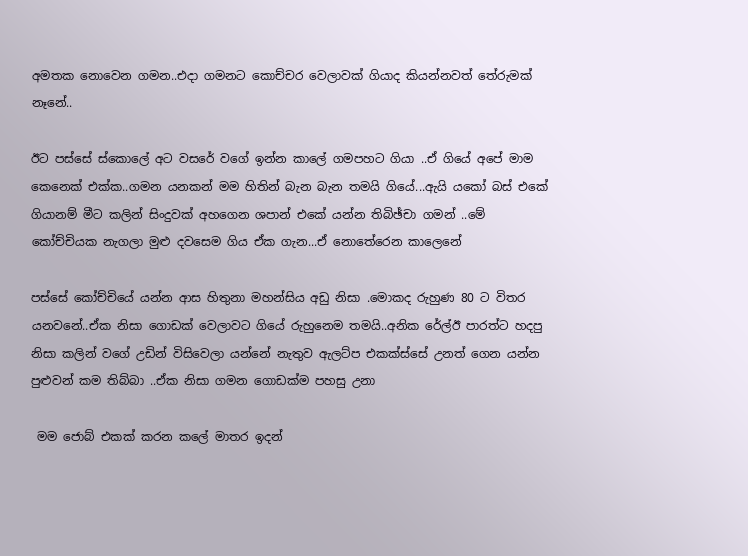අමතක නොවෙන ගමන..එදා ගමනට කොච්චර වෙලාවක් ගියාද කියන්නවත් තේරුමක් නෑනේ..

ඊට පස්සේ ස්කොලේ අට වසරේ වගේ ඉන්න කාලේ ගමපහට ගියා ..ඒ ගියේ අපේ මාම කෙනෙක් එක්ක..ගමන යනකන් මම හිතින් බැන බැන තමයි ගියේ...ඇයි යකෝ බස් එකේ ගියානම් මීට කලින් සිංදුවක් අහගෙන ශපාන් එකේ යන්න තිබිඡ්චා ගමන් ..මේ කෝච්චියක නැගලා මුළු දවසෙම ගිය ඒක ගැන...ඒ නොතේරෙන කාලෙනේ

පස්සේ කෝච්චියේ යන්න ආස හිතුනා මහන්සිය අඩු නිසා .මොකද රුහුණ 80 ට විතර යනවනේ..ඒක නිසා ගොඩක් වෙලාවට ගියේ රුහුනෙම තමයි..අනික රේල්ඊ පාරත්ට හදපු නිසා කලින් වගේ උඩින් විසිවෙලා යන්නේ නැතුව ඇලට්ප එකක්ස්සේ උනත් ගෙන යන්න පුළුවන් කම තිබ්බා ..ඒක නිසා ගමන ගොඩක්ම පහසු උනා

 මම ජොබ් එකක් කරන කලේ මාතර ඉදන්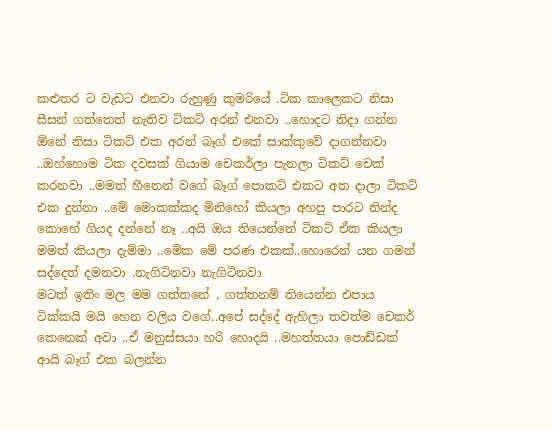කළුතර ට වැඩට එනවා රුහුණු කුමරියේ .ටික කාලෙකට නිසා සීසන් ගත්තෙත් නැතිව ටිකට් අරන් එනවා ..හොදට නිදා ගන්න ඕනේ නිසා ටිකට් එක අරන් බෑග් එකේ සාක්කුවේ දාගන්නවා ..ඔහ්හොම ටික දවසක් ගියාම චෙකර්ලා පැනලා ටිකට් චෙක් කරනවා ..මමත් හීනෙන් වගේ බෑග් පොකට් එකට අත දාලා ටිකට් එක දුන්නා ..මේ මොකක්කද මිනිහෝ කියලා අහපු පාරට නින්ද කොහේ ගියද දන්නේ නෑ ..අයි ඔය තියෙන්නේ ටිකට් ඒක කියලා මමත් කියලා දැම්මා ..මේක මේ පරණ එකක්..හොරෙන් යන ගමන් සද්දෙත් දමනවා .නැගිටිනවා නැගිටිනවා
මටත් ඉතිං මල මම ගත්තනේ , ගත්තනම් තියෙන්න එපාය  ටික්කයි මයි හෙන වලිය වගේ..අපේ සද්දේ ඇහිලා තවත්ම චෙකර් කෙනෙක් අවා ..ඒ මනුස්සයා හරි හොදයි ..මහත්තයා පොඩ්ඩක් ආයි බෑග් එක බලන්න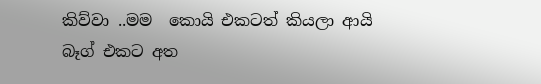කිව්වා ..මම  කොයි එකටත් කියලා ආයි බෑග් එකට අත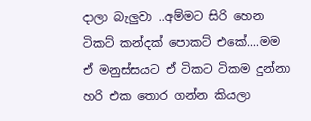දාලා බැලුවා ..අම්මට සිරි හෙන ටිකට් කන්දක් පොකට් එකේ....මම ඒ මනුස්සයට ඒ ටිකට ටිකම දුන්නා හරි එක තොර ගන්න කියලා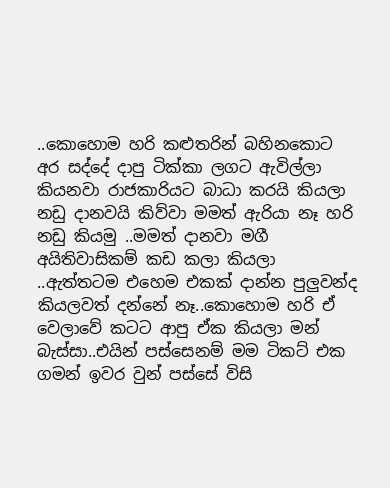..කොහොම හරි කළුතරින් බහිනකොට අර සද්දේ දාපු ටික්කා ලගට ඇවිල්ලා කියනවා රාජකාරියට බාධා කරයි කියලා නඩු දානවයි කිව්වා මමත් ඇරියා නෑ හරි නඩු කියමු ..මමත් දානවා මගී අයිතිවාසිකම් කඩ කලා කියලා ..ඇත්තටම එහෙම එකක් දාන්න පුලුවන්ද කියලවත් දන්නේ නෑ..කොහොම හරි ඒ වෙලාවේ කටට ආපු ඒක කියලා මන් බැස්සා..එයින් පස්සෙනම් මම ටිකට් එක ගමන් ඉවර වුන් පස්සේ විසි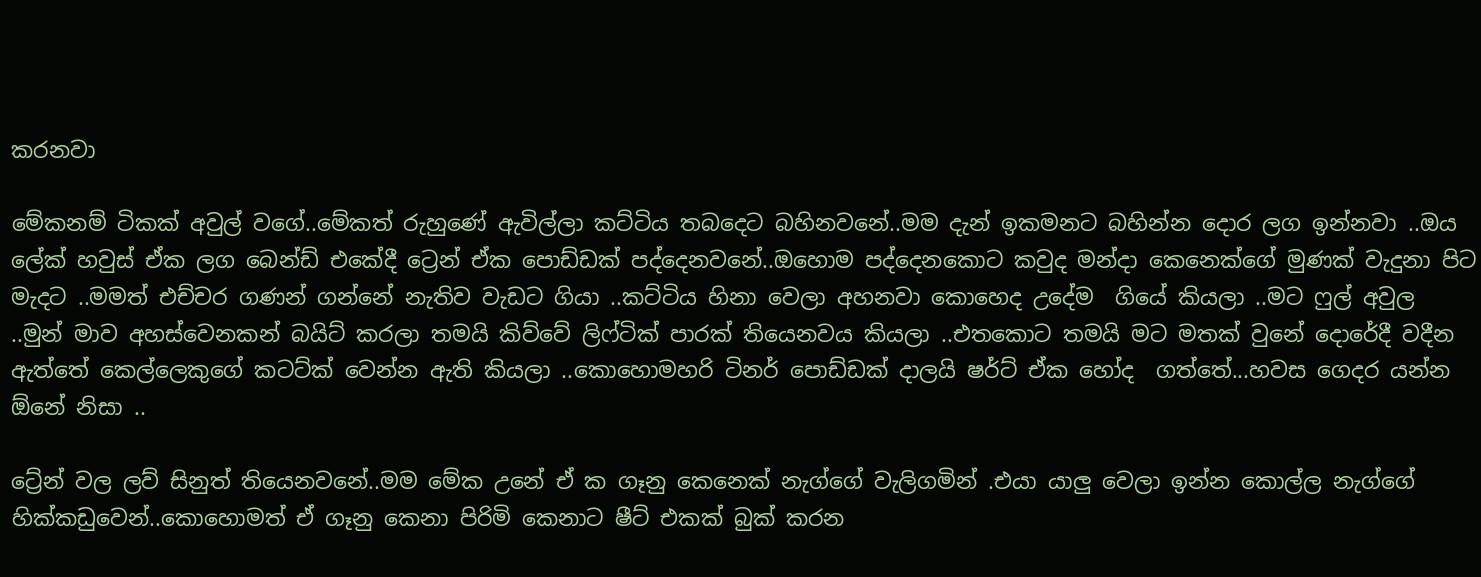කරනවා

මේකනම් ටිකක් අවුල් වගේ..මේකත් රුහුණේ ඇවිල්ලා කට්ටිය තබදෙට බහිනවනේ..මම දැන් ඉකමනට බහින්න දොර ලග ඉන්නවා ..ඔය ලේක් හවුස් ඒක ලග බෙන්ඩ් එකේදී ට්‍රෙන් ඒක පොඩ්ඩක් පද්දෙනවනේ..ඔහොම පද්දෙනකොට කවුද මන්දා කෙනෙක්ගේ මුණක් වැදුනා පිට මැදට ..මමත් එච්චර ගණන් ගන්නේ නැතිව වැඩට ගියා ..කට්ටිය හිනා වෙලා අහනවා කොහෙද උදේම  ගියේ කියලා ..මට ෆුල් අවුල ..මුන් මාව අහස්වෙනකන් බයිට් කරලා තමයි කිව්වේ ලිෆ්ටික් පාරක් තියෙනවය කියලා ..එතකොට තමයි මට මතක් වුනේ දොරේදී වදීන ඇත්තේ කෙල්ලෙකුගේ කටට්ක් වෙන්න ඇති කියලා ..කොහොමහරි ටිනර් පොඩ්ඩක් දාලයි ෂර්ට් ඒක හෝද  ගත්තේ...හවස ගෙදර යන්න ඕනේ නිසා ..

ට්‍රේන් වල ලව් සිනුත් තියෙනවනේ..මම මේක උනේ ඒ ක ගෑනු කෙනෙක් නැග්ගේ වැලිගමින් .එයා යාලු වෙලා ඉන්න කොල්ල නැග්ගේ හික්කඩුවෙන්..කොහොමත් ඒ ගෑනු කෙනා පිරිමි කෙනාට ෂීට් එකක් බුක් කරන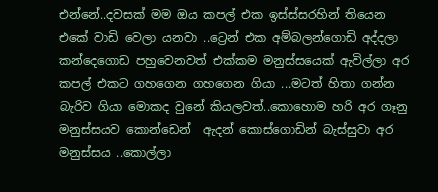එන්නේ..දවසක් මම ඔය කපල් එක ඉස්ස්සරහින් තියෙන එකේ වාඩි වෙලා යනවා ..ට්‍රෙන් එක අම්බලන්ගොඩි අද්දලා කන්දෙගොඩ පහුවෙනවත් එක්කම මනුස්සයෙක් ඇවිල්ලා අර කපල් එකට ගහගෙන ගහගෙන ගියා ...මටත් හිතා ගන්න බැරිව ගියා මොකද වුනේ කියලවත්..කොහොම හරි අර ගෑනු මනුස්සයව කොන්ඩෙන්  ඇදන් කොස්ගොඩින් බැස්සුවා අර මනුස්සය ..කොල්ලා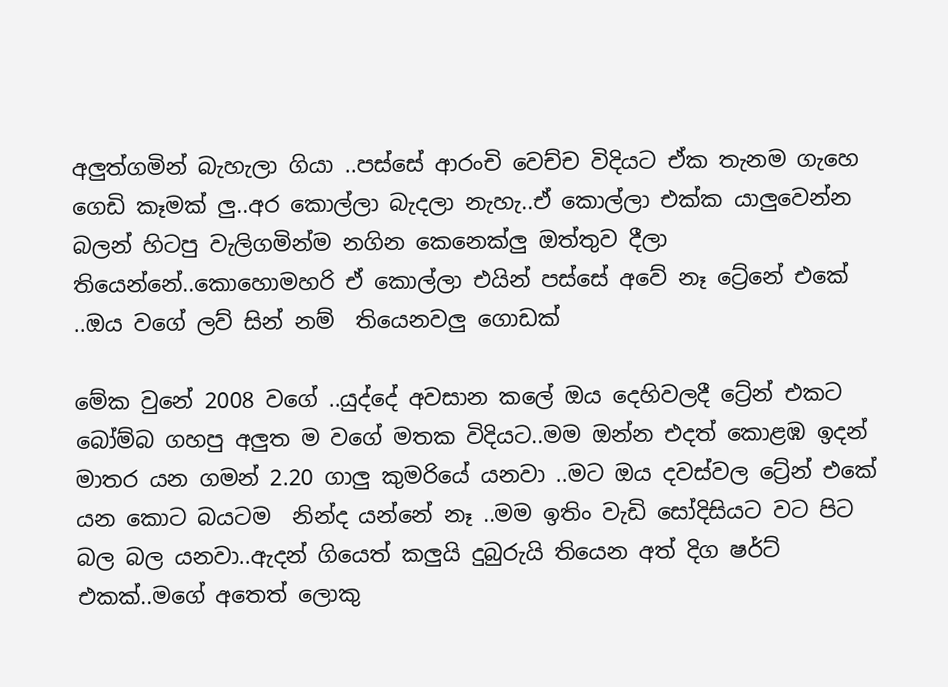අලුත්ගමින් බැහැලා ගියා ..පස්සේ ආරංචි වෙච්ච විදියට ඒක තැනම ගැහෙ ගෙඩි කෑමක් ලු..අර කොල්ලා බැදලා නැහැ..ඒ කොල්ලා එක්ක යාලුවෙන්න බලන් හිටපු වැලිගමින්ම නගින කෙනෙක්ලු ඔත්තුව දීලා තියෙන්නේ..කොහොමහරි ඒ කොල්ලා එයින් පස්සේ අවේ නෑ ට්‍රේනේ එකේ ..ඔය වගේ ලව් සින් නම්  තියෙනවලු ගොඩක්

මේක වුනේ 2008 වගේ ..යුද්දේ අවසාන කලේ ඔය දෙහිවලදී ට්‍රේන් එකට බෝම්බ ගහපු අලුත ම වගේ මතක විදියට..මම ඔන්න එදත් කොළඹ ඉදන් මාතර යන ගමන් 2.20 ගාලු කුමරියේ යනවා ..මට ඔය දවස්වල ට්‍රේන් එකේ යන කොට බයටම  නින්ද යන්නේ නෑ ..මම ඉතිං වැඩි සෝදිසියට වට පිට බල බල යනවා..ඇදන් ගියෙත් කලුයි දුබුරුයි තියෙන අත් දිග ෂර්ට් එකක්..මගේ අතෙත් ලොකු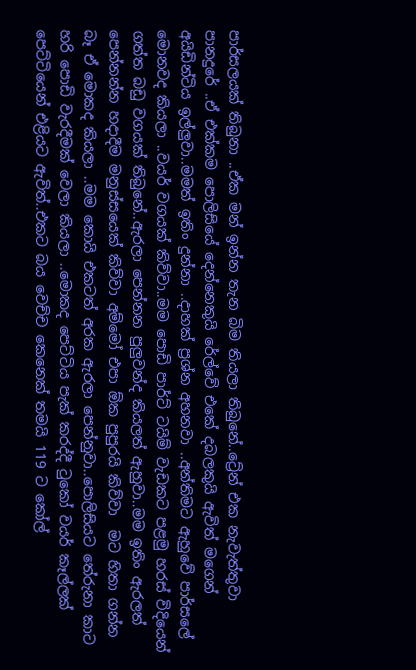පාර්සලයක් තිබුනා ..ඒක මන් ඉන්න තැන බිම තියලා තිබුනේ..ට්‍රේන් එක නැවැත්තුවා පානදුරේ ..ඒ එක්කම පොලිසියේ දෙන්නෙකුයි රේල්වේ එකේ දබලකුයි ඇවිත් මගෙන් අයිඩින්ටිය ඉල්ලුවා..මමත් ඉතිං දුන්නා ..දාහක් ප්‍රශ්න අහනවා ..අන්තිමට ඇහුවේ පාර්සලේ මොනවද කියලා ..වයර් වගයක් කිව්වා..මම පොඩි පාර්ට් ටයිම් වැඩකට පළමු හරස් විදියෙන් ගත්ත බඩු වගයක් තිබුනේ..ඇරලා පෙන්නන පුලුවන්ද කියලත් ඇහුවා..මම ඉතිං ඇරලත් පෙන්නන්න හදාදීම මනුස්සයෙක් කිව්වා අම්මෝ එපා ඕක පුපුරයි කිව්වා  මට හිතා ගන්න බෑ ඒ මොකද කියලා ..මම කොයි එකටත් අරක ඇරලා පෙන්නුවා..පොලිසියට තේරුනා කාට හරි පොඩි වැරදීමක් වෙලා කියලා ..මොකද පෙට්ටිය පැක් කරද්දී ටුකෝ වයර් කෑල්ලක් පෙට්ටියෙන් එළියට ඇවිත්..එකට බය වෙච්ච කෙනෙක් තමයි 119 ට කෝල්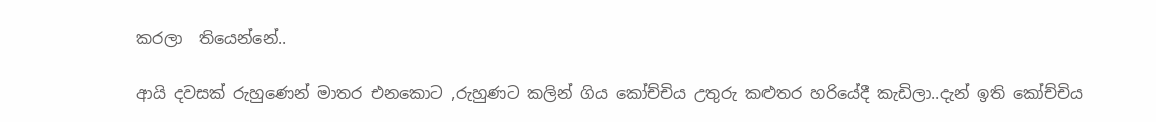කරලා  තියෙන්නේ..

ආයි දවසක් රුහුණෙන් මාතර එනකොට ,රුහුණට කලින් ගිය කෝච්චිය උතුරු කළුතර හරියේදී කැඩිලා..දැන් ඉති කෝච්චිය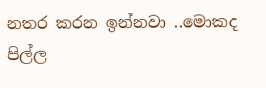නතර කරන ඉන්නවා ..මොකද පිල්ල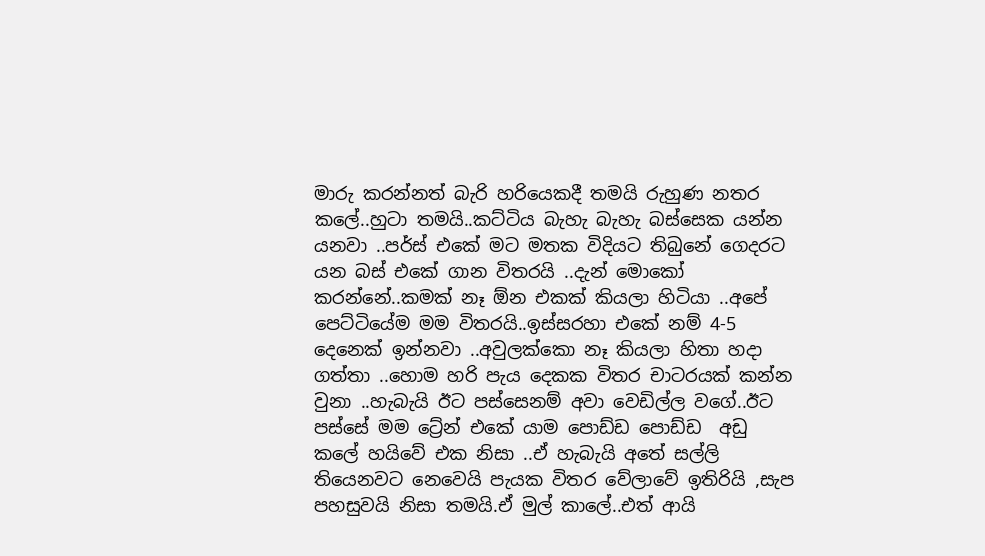මාරු කරන්නත් බැරි හරියෙකදී තමයි රුහුණ නතර කලේ..හුටා තමයි..කට්ටිය බැහැ බැහැ බස්සෙක යන්න යනවා ..පර්ස් එකේ මට මතක විදියට තිබුනේ ගෙදරට යන බස් එකේ ගාන විතරයි ..දැන් මොකෝ කරන්නේ..කමක් නෑ ඕන එකක් කියලා හිටියා ..අපේ පෙට්ටියේම මම විතරයි..ඉස්සරහා එකේ නම් 4-5 දෙනෙක් ඉන්නවා ..අවුලක්කො නෑ කියලා හිතා හදා ගත්තා ..හොම හරි පැය දෙකක විතර චාටරයක් කන්න වුනා ..හැබැයි ඊට පස්සෙනම් අවා වෙඩිල්ල වගේ..ඊට පස්සේ මම ට්‍රේන් එකේ යාම පොඩ්ඩ පොඩ්ඩ  අඩු කලේ හයිවේ එක නිසා ..ඒ හැබැයි අතේ සල්ලි තියෙනවට නෙවෙයි පැයක විතර වේලාවේ ඉතිරියි ,සැප පහසුවයි නිසා තමයි.ඒ මුල් කාලේ..එත් ආයි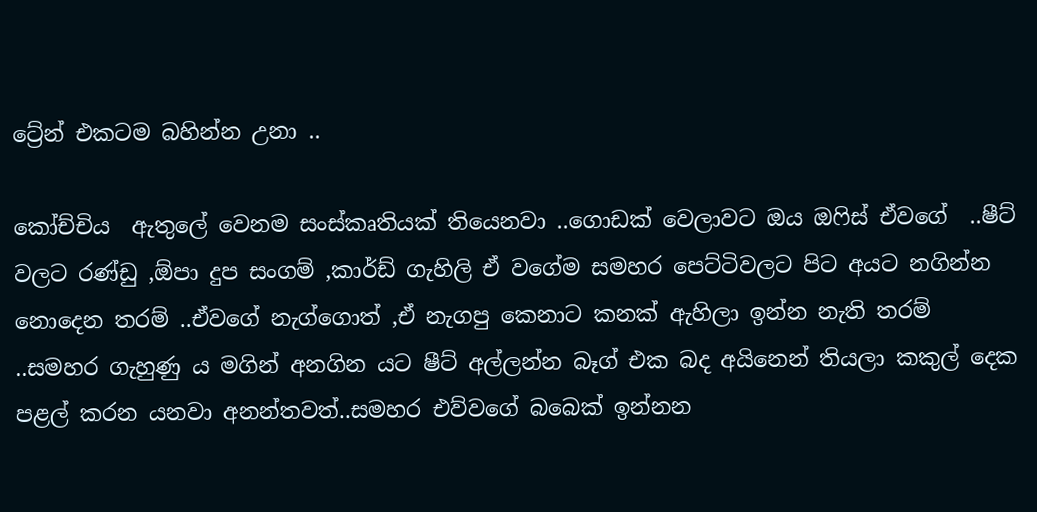ට්‍රේන් එකටම බහින්න උනා ..

කෝච්චිය  ඇතුලේ වෙනම සංස්කෘතියක් තියෙනවා ..ගොඩක් වෙලාවට ඔය ඔෆිස් ඒවගේ  ..ෂීට් වලට රණ්ඩු ,ඕපා දුප සංගම් ,කාර්ඩ් ගැහිලි ඒ වගේම සමහර පෙට්ටිවලට පිට අයට නගින්න නොදෙන තරම් ..ඒවගේ නැග්ගොත් ,ඒ නැගපු කෙනාට කනක් ඇහිලා ඉන්න නැති තරම් ..සමහර ගැහුණු ය මගින් අනගින යට ෂීට් අල්ලන්න බෑග් එක බද අයිනෙන් තියලා කකුල් දෙක පළල් කරන යනවා අනන්තවත්..සමහර එව්වගේ බබෙක් ඉන්නන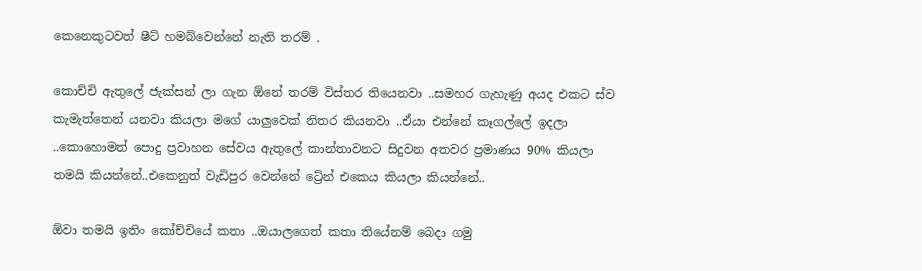කෙනෙකුටවත් ෂීට් හමබ්වෙන්නේ නැති තරම් .

කොච්චි ඇතුලේ ජැක්සන් ලා ගැන ඕනේ තරම් විස්තර තියෙනවා ..සමහර ගැහැණු අයද එකට ස්ව කැමැත්තෙන් යනවා කියලා මගේ යාලුවෙක් නිතර කියනවා ..ඒයා එන්නේ කෑගල්ලේ ඉදලා ..කොහොමත් පොදු ප්‍රවාහන සේවය ඇතුලේ කාන්තාවනට සිදුවන අතවර ප්‍රමාණය 90% කියලා තමයි කියන්නේ..එකෙනුත් වැඩිපුර වෙන්නේ ට්‍රේන් එකෙය කියලා කියන්නේ..

ඕවා තමයි ඉතිං කෝච්චියේ කතා ..ඔයාලගෙත් කතා තියේනම් බෙදා ගමු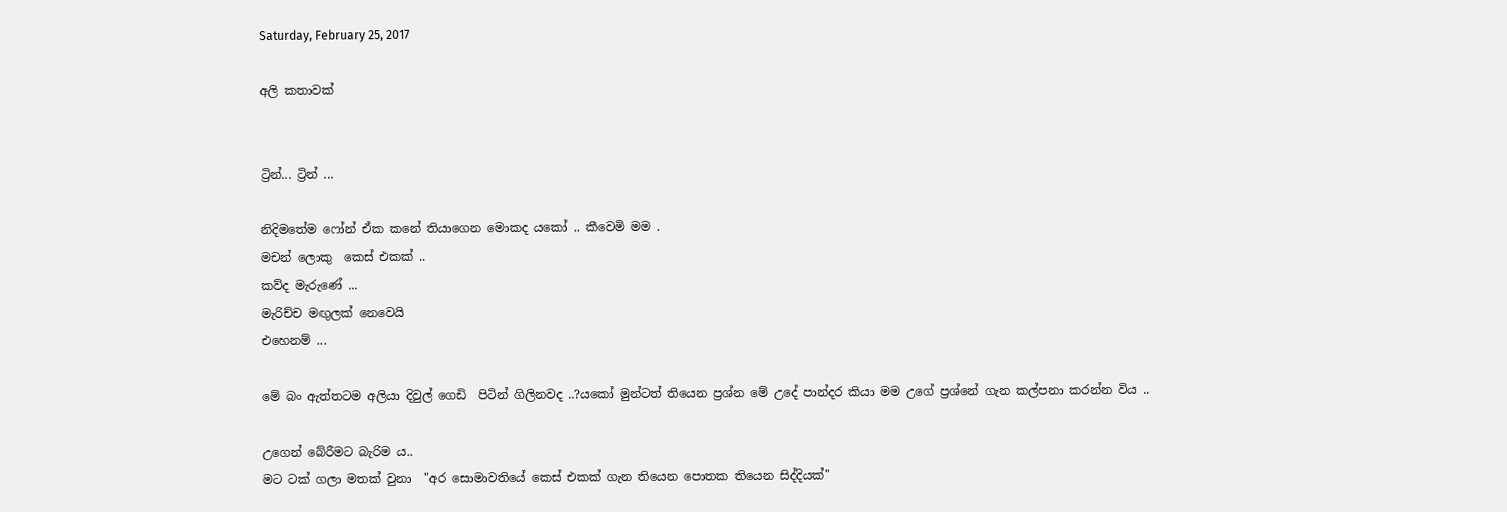Saturday, February 25, 2017

අලි කතාවක්


ට්‍රින්... ට්‍රින් ...

නිදිමතේම ෆෝන් ඒක කනේ තියාගෙන මොකද යකෝ .. කීවෙමි මම .
මචන් ලොකු  කෙස් එකක් ..
කව්ද මැරුණේ ...
මැරිච්ච මඟුලක් නෙවෙයි
එහෙනම් ...

මේ බං ඇත්තටම අලියා දිවුල් ගෙඩි  පිටින් ගිලිනවද ..?යකෝ මුන්ටත් තියෙන ප්‍රශ්න මේ උදේ පාන්දර කියා මම උගේ ප්‍රශ්නේ ගැන කල්පනා කරන්න විය ..

උගෙන් බේරීමට බැරිම ය..
මට ටක් ගලා මතක් වුනා  "අර සොමාවතියේ කෙස් එකක් ගැන තියෙන පොතක තියෙන සිද්දියක්"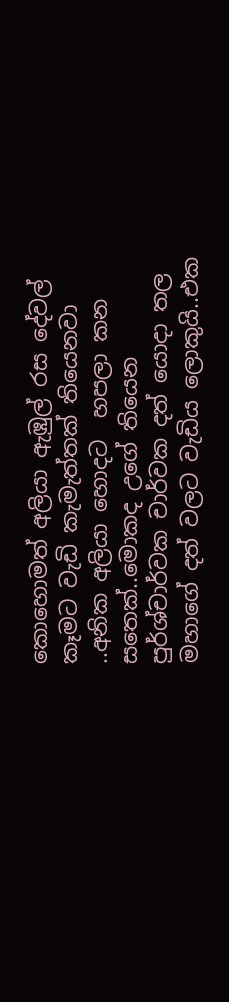කොහොමත් අලියා ඇඹුල් රස දේවල් කෑමට වැඩි කැමැත්තක් තියෙනවා ..අනික අලියා හොදට  හපලා කන සතෙක්..මොකද උගේ තියෙන පුර්ශ්චාර්වක චාර්වක දත් යොදා තල මහාගේ දත් වලට වැඩිය ලොකුයි..එක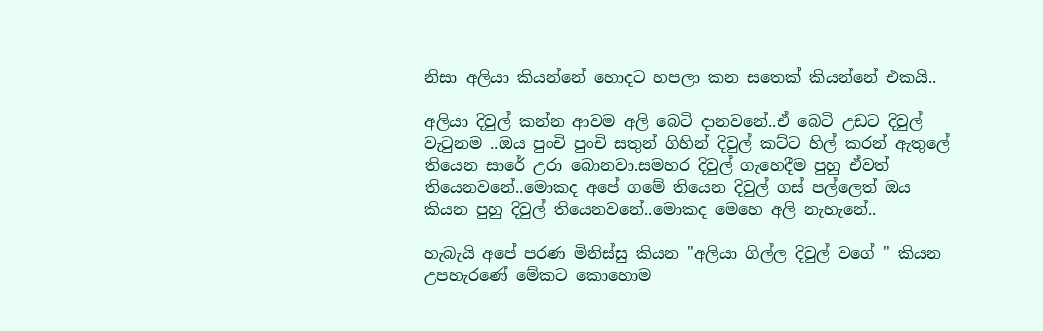නිසා අලියා කියන්නේ හොදට හපලා කන සතෙක් කියන්නේ එකයි..

අලියා දිවුල් කන්න ආවම අලි බෙටි දානවනේ..ඒ බෙටි උඩට දිවුල් වැටුනම ..ඔය පුංචි පුංචි සතුන් ගිහින් දිවුල් කට්ට හිල් කරන් ඇතුලේ තියෙන සාරේ උරා බොනවා.සමහර දිවුල් ගැහෙදීම පුහු ඒවත් තියෙනවනේ..මොකද අපේ ගමේ තියෙන දිවුල් ගස් පල්ලෙත් ඔය කියන පුහු දිවුල් තියෙනවනේ..මොකද මෙහෙ අලි නැහැනේ..

හැබැයි අපේ පරණ මිනිස්සු කියන "අලියා ගිල්ල දිවුල් වගේ " කියන උපහැරණේ මේකට කොහොම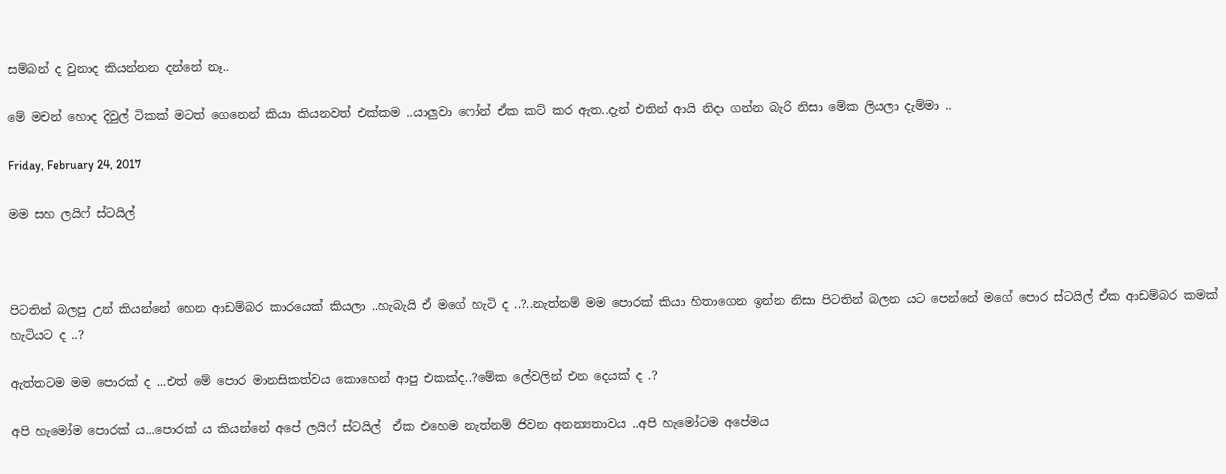සම්බන් ද වුනාද කියන්නන දන්නේ නෑ..

මේ මචන් හොද දිවුල් ටිකක් මටත් ගෙනෙන් කියා කියනවත් එක්කම ..යාලුවා ෆෝන් ඒක කට් කර ඇත..දැන් එතින් ආයි නිදා ගන්න බැරි නිසා මේක ලියලා දැම්මා ..

Friday, February 24, 2017

මම සහ ලයිෆ් ස්ටයිල්



පිටතින් බලපු උන් කියන්නේ හෙන ආඩම්බර කාරයෙක් කියලා ..හැබැයි ඒ මගේ හැටි ද ..?..නැත්නම් මම පොරක් කියා හිතාගෙන ඉන්න නිසා පිටතින් බලන යට පෙන්නේ මගේ පොර ස්ටයිල් ඒක ආඩම්බර කමක් හැටියට ද ..?

ඇත්තටම මම පොරක් ද ...එත් මේ පොර මානසිකත්වය කොහෙන් ආපු එකක්ද..?මේක ලේවලින් එන දෙයක් ද .?

අපි හැමෝම පොරක් ය...පොරක් ය කියන්නේ අපේ ලයිෆ් ස්ටයිල්  ඒක එහෙම නැත්නම් ජිවන අනන්‍යතාවය ..අපි හැමෝටම අපේමය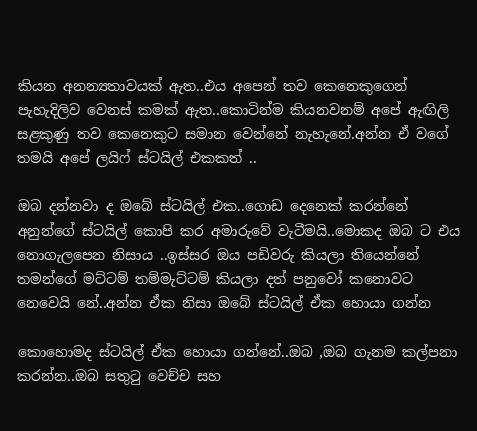කියන අනන්‍යතාවයක් ඇත..එය අපෙන් තව කෙනෙකුගෙන් පැහැදිලිව වෙනස් කමක් ඇත..කොටින්ම කියනවනම් අපේ ඇඟිලි සළකුණු තව කෙනෙකුට සමාන වෙන්නේ නැහැනේ.අන්න ඒ වගේ තමයි අපේ ලයිෆ් ස්ටයිල් එකකත් ..

ඔබ දන්නවා ද ඔබේ ස්ටයිල් එක..ගොඩ දෙනෙක් කරන්නේ අනුන්ගේ ස්ටයිල් කොපි කර අමාරුවේ වැටීමයි..මොකද ඔබ ට එය නොගැලපෙන නිසාය ..ඉස්සර ඔය පඩිවරු කියලා තියෙන්නේ තමන්ගේ මට්ටම් තම්මැට්ටම් කියලා දත් පනුවෝ කනොවට නෙවෙයි නේ..අන්න ඒක නිසා ඔබේ ස්ටයිල් ඒක හොයා ගන්න

කොහොමද ස්ටයිල් ඒක හොයා ගන්නේ..ඔබ ,ඔබ ගැනම කල්පනා කරන්න..ඔබ සතුටු වෙච්ච සහ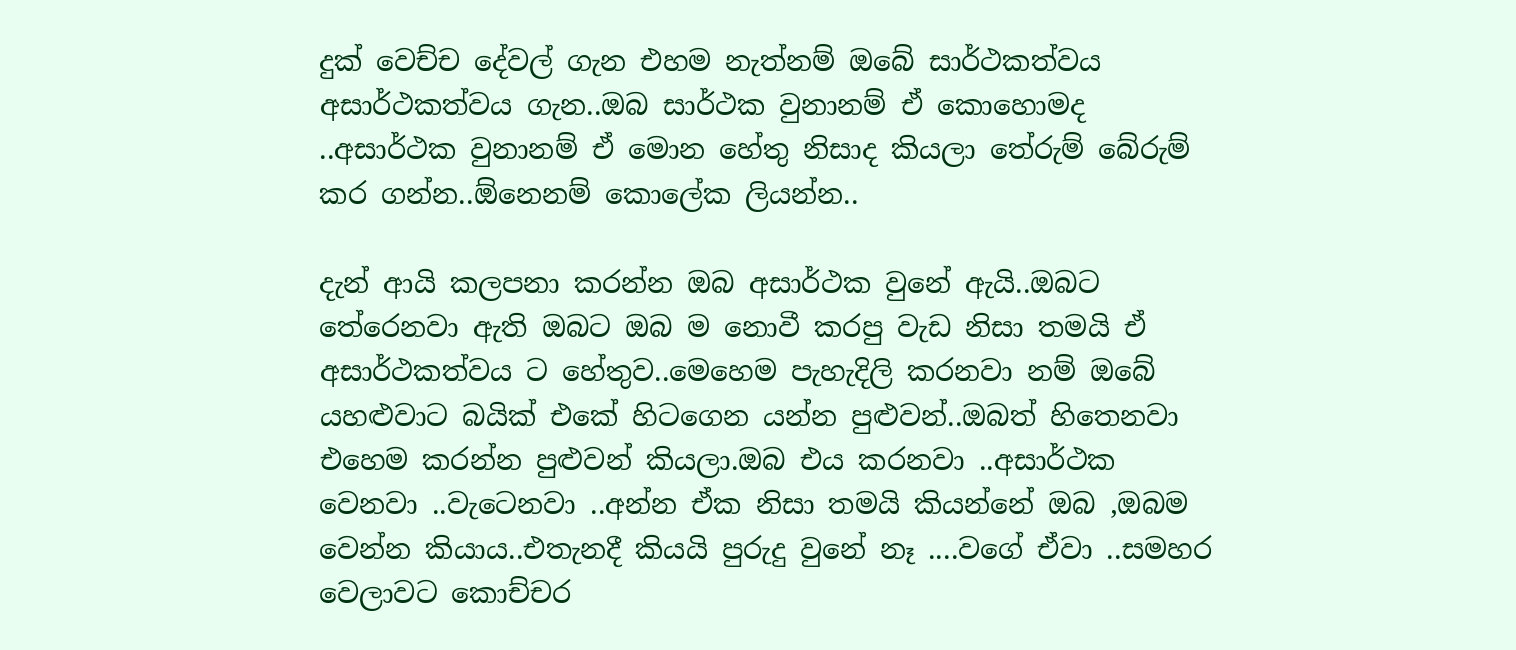දුක් වෙච්ච දේවල් ගැන එහම නැත්නම් ඔබේ සාර්ථකත්වය අසාර්ථකත්වය ගැන..ඔබ සාර්ථක වුනානම් ඒ කොහොමද ..අසාර්ථක වුනානම් ඒ මොන හේතු නිසාද කියලා තේරුම් බේරුම් කර ගන්න..ඕනෙනම් කොලේක ලියන්න..

දැන් ආයි කලපනා කරන්න ඔබ අසාර්ථක වුනේ ඇයි..ඔබට තේරෙනවා ඇති ඔබට ඔබ ම නොවී කරපු වැඩ නිසා තමයි ඒ අසාර්ථකත්වය ට හේතුව..මෙහෙම පැහැදිලි කරනවා නම් ඔබේ යහළුවාට බයික් එකේ හිටගෙන යන්න පුළුවන්..ඔබත් හිතෙනවා එහෙම කරන්න පුළුවන් කියලා.ඔබ එය කරනවා ..අසාර්ථක වෙනවා ..වැටෙනවා ..අන්න ඒක නිසා තමයි කියන්නේ ඔබ ,ඔබම වෙන්න කියාය..එතැනදී කියයි පුරුදු වුනේ නෑ ....වගේ ඒවා ..සමහර වෙලාවට කොච්චර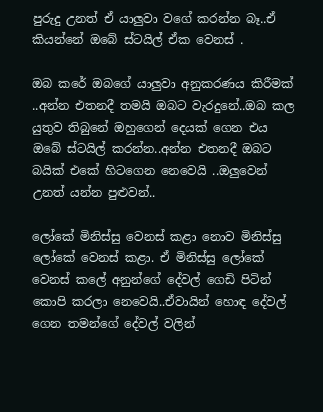පුරුදු උනත් ඒ යාලුවා වගේ කරන්න බෑ..ඒ කියන්නේ ඔබේ ස්ටයිල් ඒක වෙනස් .

ඔබ කරේ ඔබගේ යාලුවා අනුකරණය කිරීමක් ..අන්න එතනදී තමයි ඔබට වැරදුනේ..ඔබ කල යුතුව තිබුනේ ඔහුගෙන් දෙයක් ගෙන එය ඔබේ ස්ටයිල් කරන්න..අන්න එතනදී ඔබට බයික් එකේ හිටගෙන නෙවෙයි ..ඔලුවෙන් උනත් යන්න පුළුවන්..

ලෝකේ මිනිස්සු වෙනස් කළා නොව මිනිස්සු ලෝකේ වෙනස් කළා. ඒ මිනිස්සු ලෝකේ  වෙනස් කලේ අනුන්ගේ දේවල් ගෙඩි පිටින් කොපි කරලා නෙවෙයි..ඒවායින් හොඳ දේවල් ගෙන තමන්ගේ දේවල් වලින්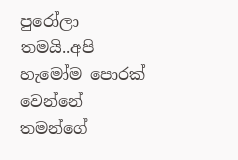පුරෝලා තමයි..අපි හැමෝම පොරක් වෙන්නේ තමන්ගේ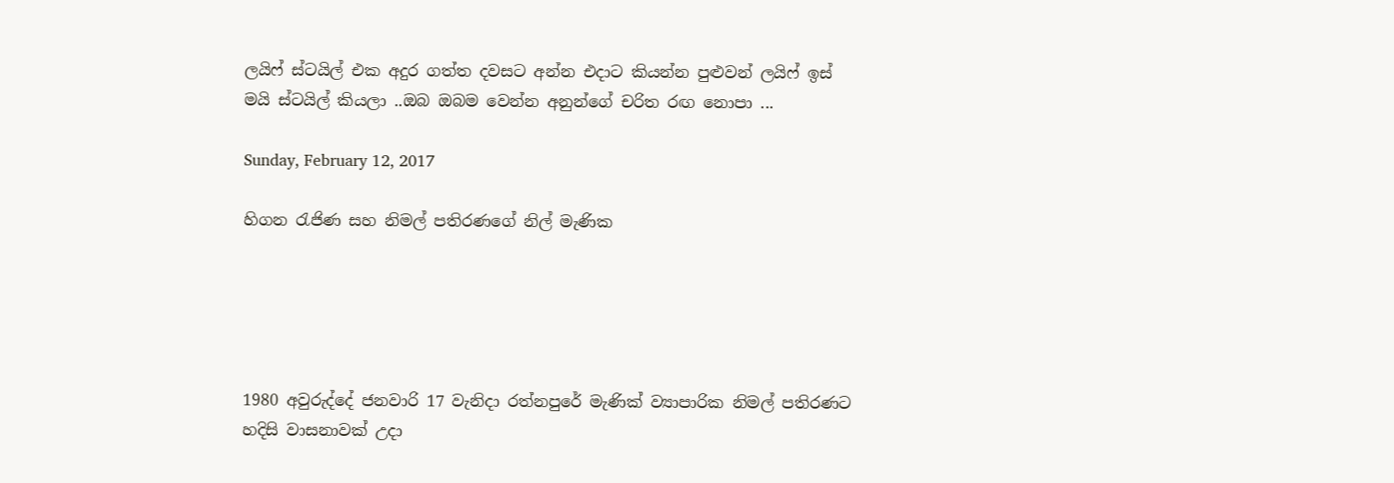ලයිෆ් ස්ටයිල් එක අදුර ගත්ත දවසට අන්න එදාට කියන්න පුළුවන් ලයිෆ් ඉස් මයි ස්ටයිල් කියලා ..ඔබ ඔබම වෙන්න අනුන්ගේ චරිත රඟ නොපා ...

Sunday, February 12, 2017

හිගන රැජිණ සහ නිමල් පතිරණගේ නිල් මැණික





1980 අවුරුද්දේ ජනවාරි 17 වැනිදා රත්නපුරේ මැණික්‌ ව්‍යාපාරික නිමල් පතිරණට හදිසි වාසනාවක්‌ උදා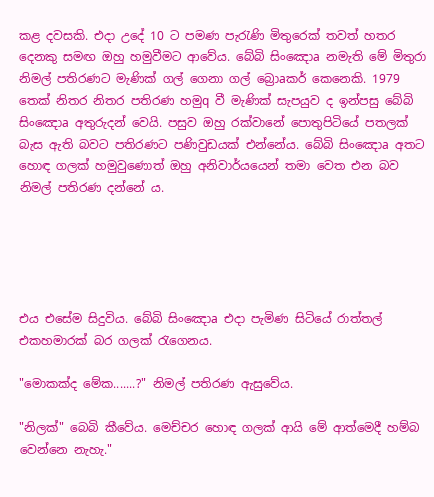කළ දවසකි. එදා උදේ 10 ට පමණ පැරැණි මිතුරෙක්‌ තවත් හතර දෙනකු සමඟ ඔහු හමුවීමට ආවේය. බේබි සිංඤොa නමැති මේ මිතුරා නිමල් පතිරණට මැණික්‌ ගල් ගෙනා ගල් බ්‍රොaකර් කෙනෙකි. 1979 තෙක්‌ නිතර නිතර පතිරණ හමුq වී මැණික්‌ සැපයුව ද ඉන්පසු බේබි සිංඤොa අතුරුදන් වෙයි. පසුව ඔහු රක්‌වානේ පොතුපිටියේ පතලක්‌ බැස ඇති බවට පතිරණට පණිවුඩයක්‌ එන්නේය. බේබි සිංඤොa අතට හොඳ ගලක්‌ හමුවුණොත් ඔහු අනිවාර්යයෙන් තමා වෙත එන බව නිමල් පතිරණ දන්නේ ය.





එය එසේම සිදුවිය. බේබි සිංඤොa එදා පැමිණ සිටියේ රාත්තල් එකහමාරක්‌ බර ගලක්‌ රැගෙනය.

"මොකක්‌ද මේක.......?" නිමල් පතිරණ ඇසුවේය.

"නිලක්‌" බෙබි කීවේය. මෙච්චර හොඳ ගලක්‌ ආයි මේ ආත්මෙදී හම්බ වෙන්නෙ නැහැ."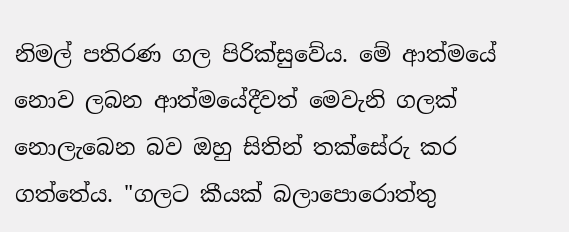නිමල් පතිරණ ගල පිරික්‌සුවේය. මේ ආත්මයේ නොව ලබන ආත්මයේදීවත් මෙවැනි ගලක්‌ නොලැබෙන බව ඔහු සිතින් තක්‌සේරු කර ගත්තේය. "ගලට කීයක්‌ බලාපොරොත්තු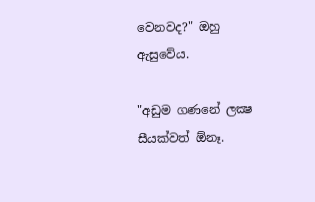වෙනවද?" ඔහු ඇසුවේය.

"අඩුම ගණනේ ලක්‍ෂ සීයක්‌වත් ඕනෑ.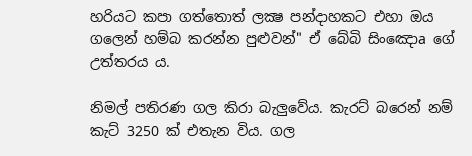හරියට කපා ගත්තොත් ලක්‍ෂ පන්දාහකට එහා ඔය ගලෙන් හම්බ කරන්න පුළුවන්" ඒ බේබි සිංඤොa ගේ උත්තරය ය.

නිමල් පතිරණ ගල කිරා බැලුවේය. කැරට්‌ බරෙන් නම් කැට්‌ 3250 ක්‌ එතැන විය. ගල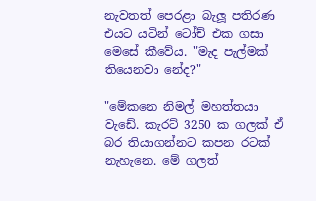නැවතත් පෙරළා බැලූ පතිරණ එයට යටින් ටෝච් එක ගසා මෙසේ කීවේය. "මැද පැල්මක්‌ තියෙනවා නේද?"

"මේකනෙ නිමල් මහත්තයා වැඩේ. කැරට්‌ 3250 ක ගලක්‌ ඒ බර තියාගන්නට කපන රටක්‌ නැහැනෙ. මේ ගලත්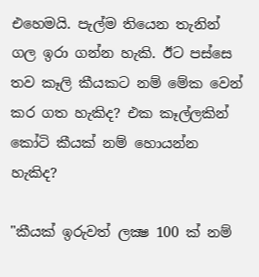එහෙමයි. පැල්ම තියෙන තැනින් ගල ඉරා ගන්න හැකි. ඊට පස්‌සෙ තව කෑලි කීයකට නම් මේක වෙන් කර ගත හැකිද? එක කෑල්ලකින් කෝටි කීයක්‌ නම් හොයන්න හැකිද?

"කීයක්‌ ඉරුවත් ලක්‍ෂ 100 ක්‌ නම්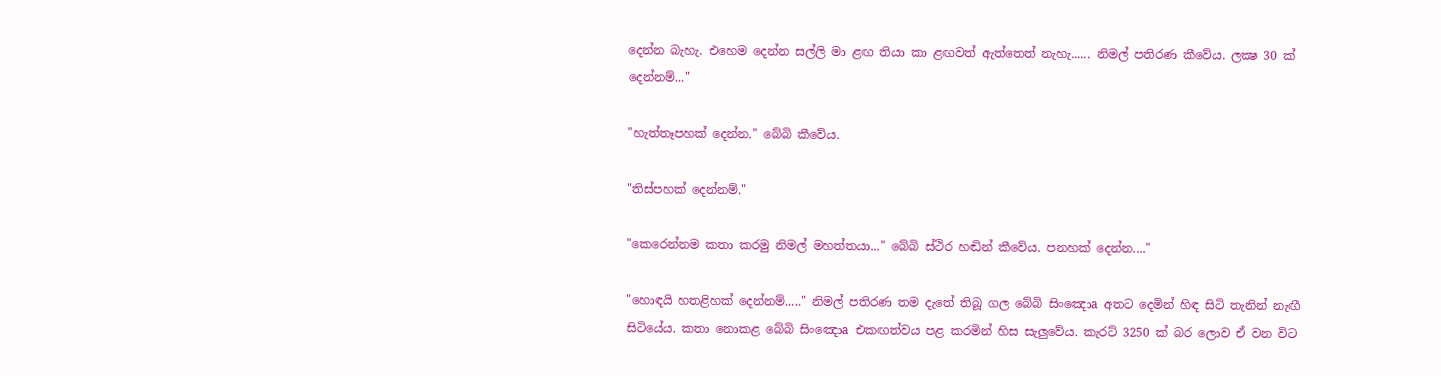දෙන්න බැහැ. එහෙම දෙන්න සල්ලි මා ළඟ තියා කා ළඟවත් ඇත්තෙත් නැහැ...... නිමල් පතිරණ කීවේය. ලක්‍ෂ 30 ක්‌ දෙන්නම්..."

"හැත්තෑපහක්‌ දෙන්න." බේබි කීවේය.

"තිස්‌පහක්‌ දෙන්නම්."

"කෙරෙන්නම කතා කරමු නිමල් මහත්තයා..." බේබි ස්‌ථිර හඬින් කීවේය. පනහක්‌ දෙන්න...."

"හොඳයි හතළිහක්‌ දෙන්නම්....." නිමල් පතිරණ තම දැතේ තිබූ ගල බේබි සිංඤොa අතට දෙමින් හිඳ සිටි තැනින් නැඟී සිටියේය. කතා නොකළ බේබි සිංඤොa එකඟත්වය පළ කරමින් හිස සැලුවේය. කැරට්‌ 3250 ක්‌ බර ලොව ඒ වන විට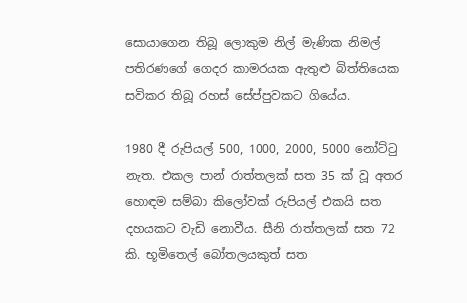සොයාගෙන තිබූ ලොකුම නිල් මැණික නිමල් පතිරණගේ ගෙදර කාමරයක ඇතුළු බිත්තියෙක සවිකර තිබූ රහස්‌ සේප්පුවකට ගියේය.

1980 දී රුපියල් 500, 1000, 2000, 5000 නෝට්‌ටු නැත. එකල පාන් රාත්තලක්‌ සත 35 ක්‌ වූ අතර හොඳම සම්බා කිලෝවක්‌ රුපියල් එකයි සත දහයකට වැඩි නොවීය. සීනි රාත්තලක්‌ සත 72 කි. භූමිතෙල් බෝතලයකුත් සත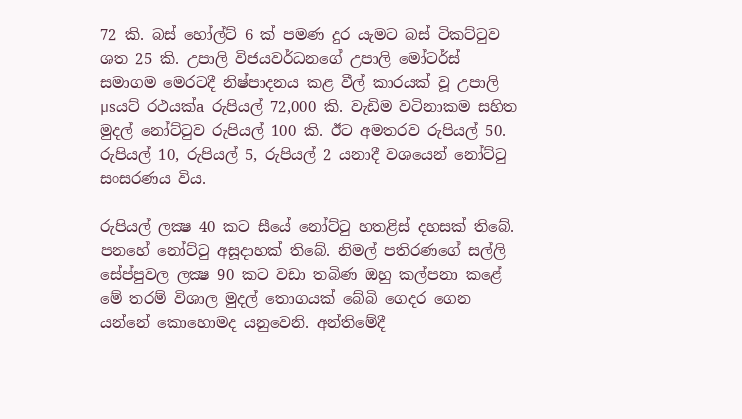72 කි. බස්‌ හෝල්ට්‌ 6 ක්‌ පමණ දුර යැමට බස්‌ ටිකට්‌ටුව ශත 25 කි. උපාලි විජයවර්ධනගේ උපාලි මෝටර්ස්‌ සමාගම මෙරටදී නිෂ්පාදනය කළ වීල් කාරයක්‌ වූ උපාලි µsයට්‌ රථයක්‌a රුපියල් 72,000 කි. වැඩිම වටිනාකම සහිත මුදල් නෝට්‌ටුව රුපියල් 100 කි. ඊට අමතරව රුපියල් 50. රුපියල් 10, රුපියල් 5, රුපියල් 2 යනාදී වශයෙන් නෝට්‌ටු සංසරණය විය.

රුපියල් ලක්‍ෂ 40 කට සීයේ නෝට්‌ටු හතළිස්‌ දහසක්‌ තිබේ. පනහේ නෝට්‌ටු අසූදාහක්‌ තිබේ. නිමල් පතිරණගේ සල්ලි සේප්පුවල ලක්‍ෂ 90 කට වඩා තබිණ ඔහු කල්පනා කළේ මේ තරම් විශාල මුදල් තොගයක්‌ බේබි ගෙදර ගෙන යන්නේ කොහොමද යනුවෙනි. අන්තිමේදී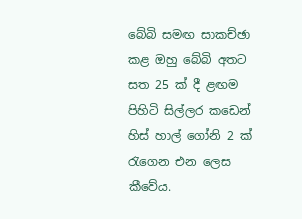බේබි සමඟ සාකච්ඡා කළ ඔහු බේබි අතට සත 25 ක්‌ දී ළඟම පිහිටි සිල්ලර කඩෙන් හිස්‌ හාල් ගෝනි 2 ක්‌ රැගෙන එන ලෙස කීවේය.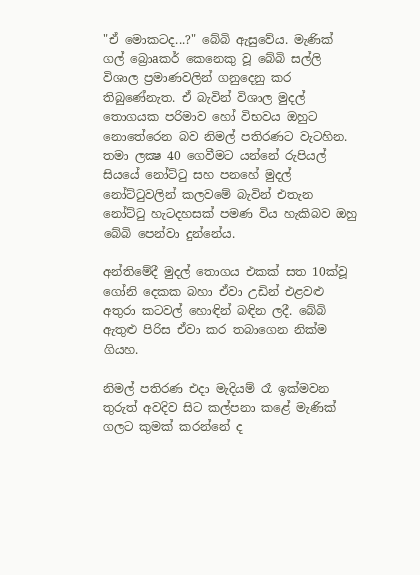"ඒ මොකටද...?" බේබි ඇසුවේය. මැණික්‌ ගල් බ්‍රොaකර් කෙනෙකු වූ බේබි සල්ලි විශාල ප්‍රමාණවලින් ගනුදෙනු කර තිබුණේනැත. ඒ බැවින් විශාල මුදල් තොගයක පරිමාව හෝ විභවය ඔහුට නොතේරෙන බව නිමල් පතිරණට වැටහින. තමා ලක්‍ෂ 40 ගෙවීමට යන්නේ රුපියල් සියයේ නෝට්‌ටු සහ පනහේ මුදල් නෝට්‌ටුවලින් කලවමේ බැවින් එතැන නෝට්‌ටු හැටදහසක්‌ පමණ විය හැකිබව ඔහු බේබි පෙන්වා දුන්නේය.

අන්තිමේදී මුදල් තොගය එකක්‌ සත 10ක්‌වූ ගෝනි දෙකක බහා ඒවා උඩින් එළවළු අතුරා කටවල් හොඳින් බඳින ලදී. බේබි ඇතුළු පිරිස ඒවා කර තබාගෙන නික්‌ම ගියහ.

නිමල් පතිරණ එදා මැදියම් රෑ ඉක්‌මවන තුරුත් අවදිව සිට කල්පනා කළේ මැණික්‌ ගලට කුමක්‌ කරන්නේ ද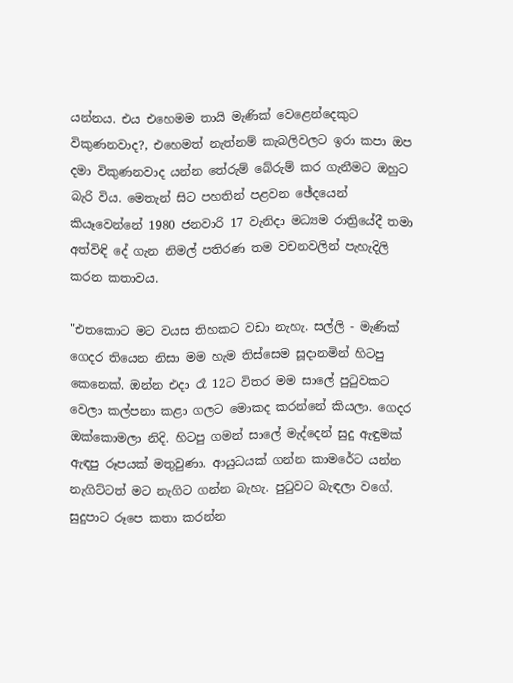යන්නය. එය එහෙමම තායි මැණික්‌ වෙළෙන්දෙකුට විකුණනවාද?, එහෙමත් නැත්නම් කැබලිවලට ඉරා කපා ඔප දමා විකුණනවාද යන්න තේරුම් බේරුම් කර ගැනීමට ඔහුට බැරි විය. මෙතැන් සිට පහතින් පළවන ඡේදයෙන් කියෑවෙන්නේ 1980 ජනවාරි 17 වැනිදා මධ්‍යම රාත්‍රියේදී තමා අත්විඳි දේ ගැන නිමල් පතිරණ තම වචනවලින් පැහැදිලි කරන කතාවය.

"එතකොට මට වයස තිහකට වඩා නැහැ. සල්ලි - මැණික්‌ ගෙදර තියෙන නිසා මම හැම තිස්‌සෙම සූදානමින් හිටපු කෙනෙක්‌. ඔන්න එදා රෑ 12ට විතර මම සාලේ පුටුවකට වෙලා කල්පනා කළා ගලට මොකද කරන්නේ කියලා. ගෙදර ඔක්‌කොමලා නිදි. හිටපු ගමන් සාලේ මැද්දෙන් සුදු ඇඳුමක්‌ ඇඳපු රූපයක්‌ මතුවුණා. ආයුධයක්‌ ගන්න කාමරේට යන්න නැගිට්‌ටත් මට නැගිට ගන්න බැහැ. පුටුවට බැඳලා වගේ. සුදුපාට රූපෙ කතා කරන්න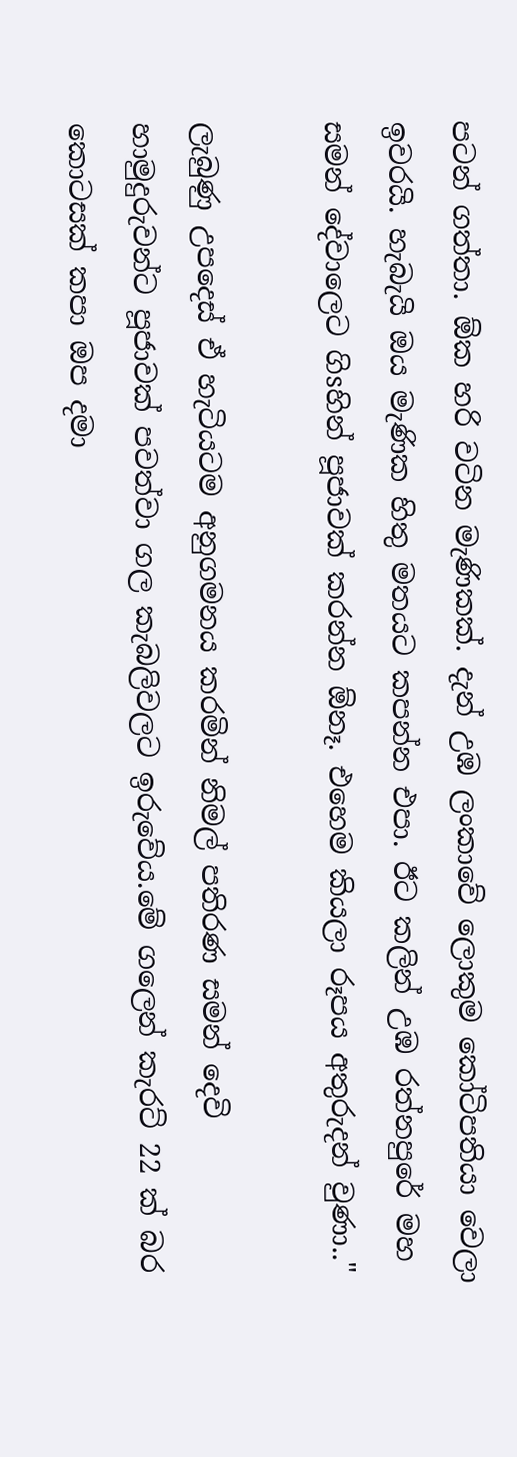පටන් ගත්තා. ඕක හරි වටින මැණිකක්‌. දැන් උඹ ලංකාවේ ලොකුම කෝටිපතියා වෙලා ඉවරයි. හැබැයි ඔය මැණික හිතු මතයට කපන්න එපා. ඊට කලින් උඹ රත්නපුරේ මහ සමන් දේවාලෙට ගිsහින් පූජාවක්‌ කරන්න ඕනෑ. එහෙම කියලා රූපය අතුරුදන් වුණා.."

ලැබුණු උපදෙස්‌ ඒ හැටියටම අනුගමනය කරමින් නිමල් පතිරණ සමන් දෙවි හාමුදුරුවන්ට පූජාවක්‌ පවත්වා ගල කැබලිවලට ඉරුවේය.මේ ගලෙන් කැරට්‌ 22 ක්‌ බර කොටසක්‌ කපා ඔප දමා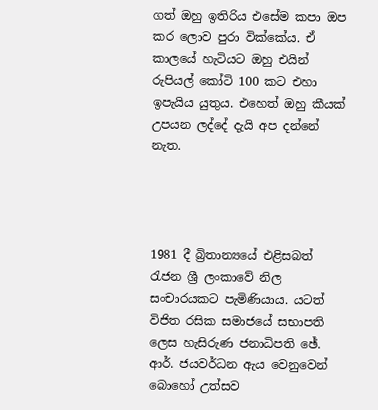ගත් ඔහු ඉතිරිය එසේම කපා ඔප කර ලොව පුරා වික්‌කේය. ඒ කාලයේ හැටියට ඔහු එයින් රුපියල් කෝටි 100 කට එහා ඉපැයිය යුතුය. එහෙත් ඔහු කීයක්‌ උපයන ලද්දේ දැයි අප දන්නේ නැත.




1981 දී බ්‍රිතාන්‍යයේ එළිසබත් රැජන ශ්‍රී ලංකාවේ නිල සංචාරයකට පැමිණියාය. යටත් විජිත රසික සමාජයේ සභාපති ලෙස හැසිරුණ ජනාධිපති ඡේ. ආර්. ජයවර්ධන ඇය වෙනුවෙන් බොහෝ උත්සව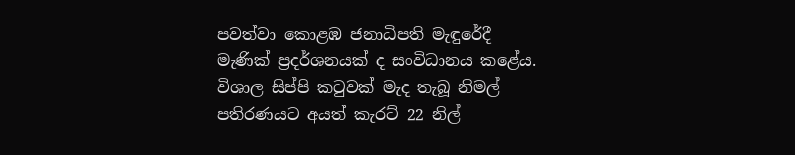පවත්වා කොළඹ ජනාධිපති මැඳුරේදී මැණික්‌ ප්‍රදර්ශනයක්‌ ද සංවිධානය කළේය. විශාල සිප්පි කටුවක්‌ මැද තැබූ නිමල් පතිරණයට අයත් කැරට්‌ 22 නිල්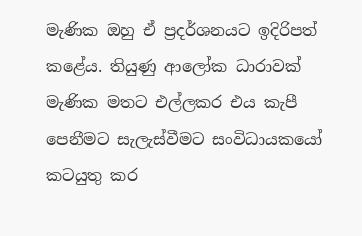මැණික ඔහු ඒ ප්‍රදර්ශනයට ඉදිරිපත් කළේය. තියුණු ආලෝක ධාරාවක්‌ මැණික මතට එල්ලකර එය කැපී පෙනීමට සැලැස්‌වීමට සංවිධායකයෝ කටයුතු කර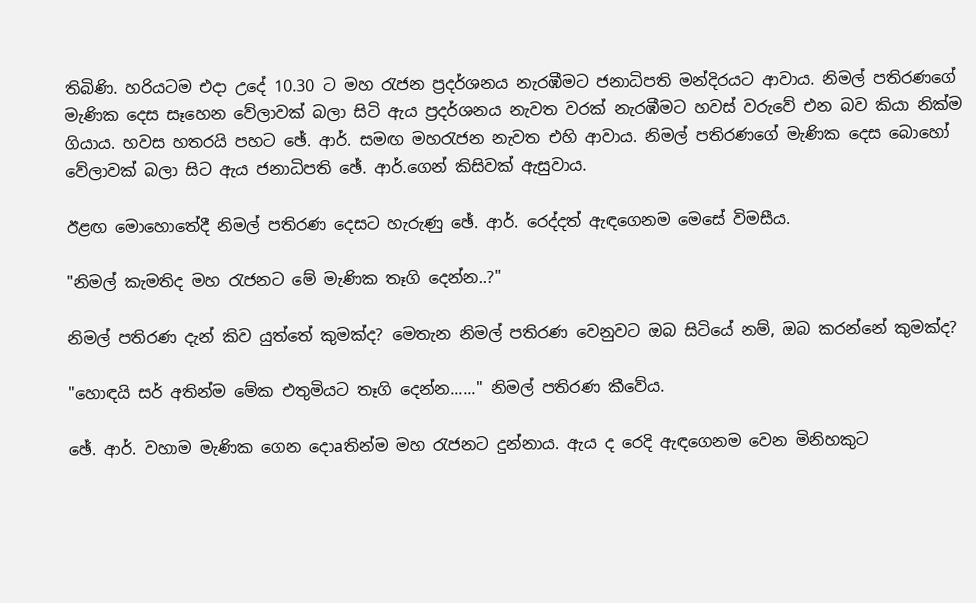තිබිණි. හරියටම එදා උදේ 10.30 ට මහ රැජන ප්‍රදර්ශනය නැරඹීමට ජනාධිපති මන්දිරයට ආවාය. නිමල් පතිරණගේ මැණික දෙස සෑහෙන වේලාවක්‌ බලා සිටි ඇය ප්‍රදර්ශනය නැවත වරක්‌ නැරඹීමට හවස්‌ වරුවේ එන බව කියා නික්‌ම ගියාය. හවස හතරයි පහට ඡේ. ආර්. සමඟ මහරැජන නැවත එහි ආවාය. නිමල් පතිරණගේ මැණික දෙස බොහෝ වේලාවක්‌ බලා සිට ඇය ජනාධිපති ඡේ. ආර්.ගෙන් කිසිවක්‌ ඇසුවාය.

ඊළඟ මොහොතේදී නිමල් පතිරණ දෙසට හැරුණු ඡේ. ආර්. රෙද්දත් ඇඳගෙනම මෙසේ විමසීය.

"නිමල් කැමතිද මහ රැජනට මේ මැණික තෑගි දෙන්න..?"

නිමල් පතිරණ දැන් කිව යුත්තේ කුමක්‌ද? මෙතැන නිමල් පතිරණ වෙනුවට ඔබ සිටියේ නම්, ඔබ කරන්නේ කුමක්‌ද?

"හොඳයි සර් අතින්ම මේක එතුමියට තෑගි දෙන්න......" නිමල් පතිරණ කීවේය.

ඡේ. ආර්. වහාම මැණික ගෙන දොaතින්ම මහ රැජනට දුන්නාය. ඇය ද රෙදි ඇඳගෙනම වෙන මිනිහකුට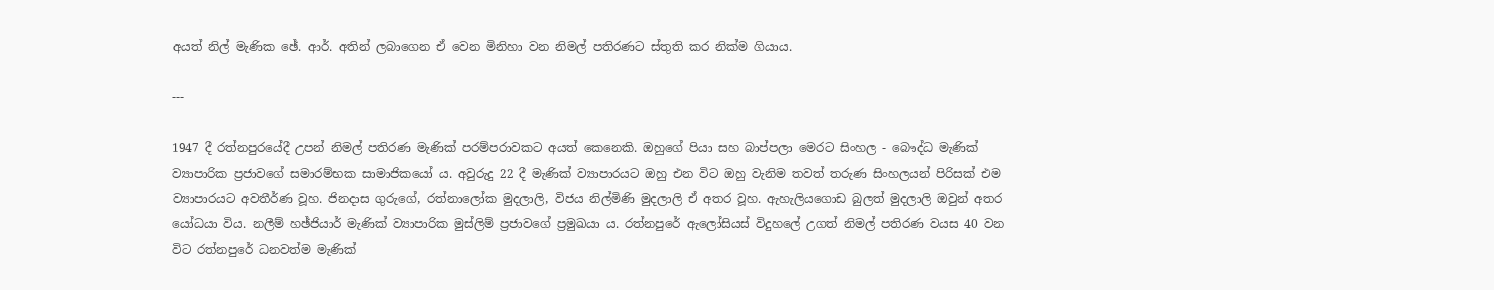අයත් නිල් මැණික ඡේ. ආර්. අතින් ලබාගෙන ඒ වෙන මිනිහා වන නිමල් පතිරණට ස්‌තුති කර නික්‌ම ගියාය.

---

1947 දී රත්නපුරයේදී උපන් නිමල් පතිරණ මැණික්‌ පරම්පරාවකට අයත් කෙනෙකි. ඔහුගේ පියා සහ බාප්පලා මෙරට සිංහල - බෞද්ධ මැණික්‌ ව්‍යාපාරික ප්‍රජාවගේ සමාරම්භක සාමාජිකයෝ ය. අවුරුදු 22 දී මැණික්‌ ව්‍යාපාරයට ඔහු එන විට ඔහු වැනිම තවත් තරුණ සිංහලයන් පිරිසක්‌ එම ව්‍යාපාරයට අවතීර්ණ වූහ. ජිනදාස ගුරුගේ, රත්නාලෝක මුදලාලි, විජය නිල්මිණි මුදලාලි ඒ අතර වූහ. ඇහැලියගොඩ බුලත් මුදලාලි ඔවුන් අතර යෝධයා විය. නලීම් හඡ්ජියාර් මැණික්‌ ව්‍යාපාරික මුස්‌ලිම් ප්‍රජාවගේ ප්‍රමුඛයා ය. රත්නපුරේ ඇලෝසියස්‌ විදුහලේ උගත් නිමල් පතිරණ වයස 40 වන විට රත්නපුරේ ධනවත්ම මැණික්‌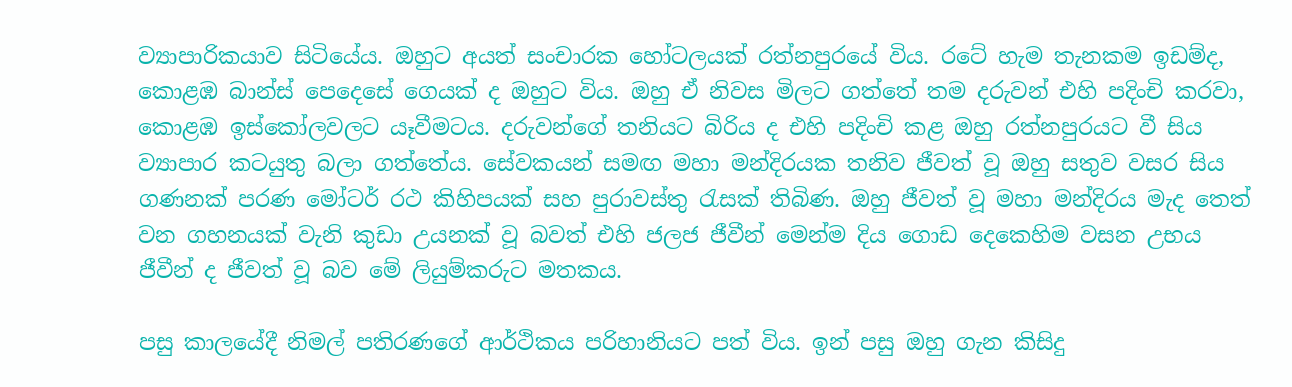ව්‍යාපාරිකයාව සිටියේය. ඔහුට අයත් සංචාරක හෝටලයක්‌ රත්නපුරයේ විය. රටේ හැම තැනකම ඉඩම්ද, කොළඹ බාන්ස්‌ පෙදෙසේ ගෙයක්‌ ද ඔහුට විය. ඔහු ඒ නිවස මිලට ගත්තේ තම දරුවන් එහි පදිංචි කරවා, කොළඹ ඉස්‌කෝලවලට යෑවීමටය. දරුවන්ගේ තනියට බිරිය ද එහි පදිංචි කළ ඔහු රත්නපුරයට වී සිය ව්‍යාපාර කටයුතු බලා ගත්තේය. සේවකයන් සමඟ මහා මන්දිරයක තනිව ජීවත් වූ ඔහු සතුව වසර සිය ගණනක්‌ පරණ මෝටර් රථ කිහිපයක්‌ සහ පුරාවස්‌තු රැසක්‌ තිබිණ. ඔහු ජීවත් වූ මහා මන්දිරය මැද තෙත් වන ගහනයක්‌ වැනි කුඩා උයනක්‌ වූ බවත් එහි ජලජ ජීවීන් මෙන්ම දිය ගොඩ දෙකෙහිම වසන උභය ජීවීන් ද ජීවත් වූ බව මේ ලියුම්කරුට මතකය.

පසු කාලයේදී නිමල් පතිරණගේ ආර්ථිකය පරිහානියට පත් විය. ඉන් පසු ඔහු ගැන කිසිදු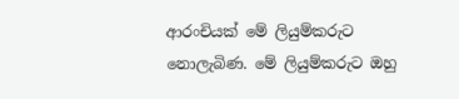ආරංචියක්‌ මේ ලියුම්කරුට නොලැබිණ. මේ ලියුම්කරුට ඔහු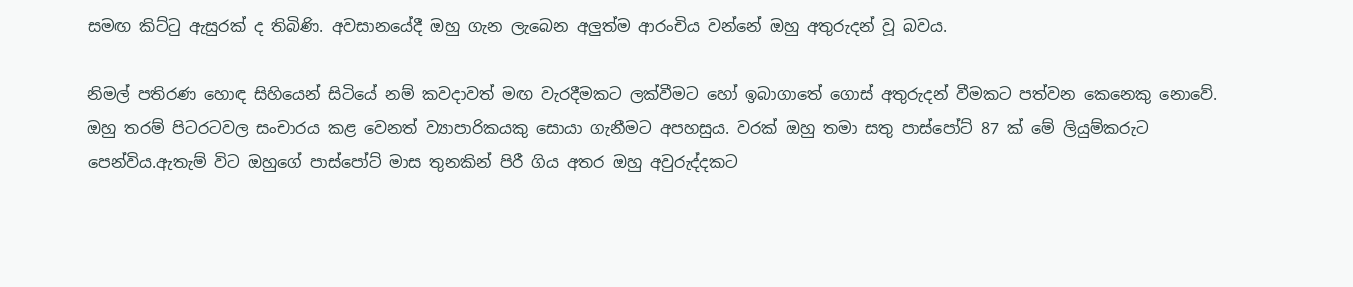සමඟ කිට්‌ටු ඇසුරක්‌ ද තිබිණි. අවසානයේදී ඔහු ගැන ලැබෙන අලුත්ම ආරංචිය වන්නේ ඔහු අතුරුදන් වූ බවය.

නිමල් පතිරණ හොඳ සිහියෙන් සිටියේ නම් කවදාවත් මඟ වැරදීමකට ලක්‌වීමට හෝ ඉබාගාතේ ගොස්‌ අතුරුදන් වීමකට පත්වන කෙනෙකු නොවේ. ඔහු තරම් පිටරටවල සංචාරය කළ වෙනත් ව්‍යාපාරිකයකු සොයා ගැනීමට අපහසුය. වරක්‌ ඔහු තමා සතු පාස්‌පෝට්‌ 87 ක්‌ මේ ලියුම්කරුට පෙන්විය.ඇතැම් විට ඔහුගේ පාස්‌පෝට්‌ මාස තුනකින් පිරී ගිය අතර ඔහු අවුරුද්දකට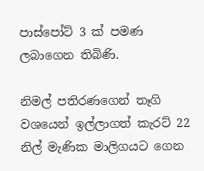පාස්‌පෝට්‌ 3 ක්‌ පමණ ලබාගෙන තිබිණි.

නිමල් පතිරණගෙන් තෑගි වශයෙන් ඉල්ලාගත් කැරට්‌ 22 නිල් මැණික මාලිගයට ගෙන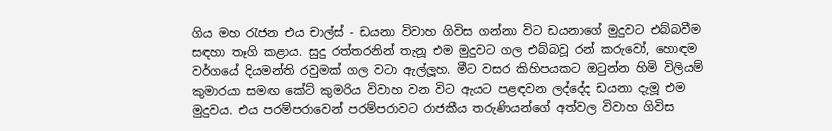ගිය මහ රැජන එය චාල්ස්‌ - ඩයනා විවාහ ගිවිස ගන්නා විට ඩයනාගේ මුදුවට එබ්බවීම සඳහා තෑගි කළාය. සුදු රත්තරනින් තැනූ එම මුදුවට ගල එබ්බවූ රන් කරුවෝ, හොඳම වර්ගයේ දියමන්ති රවුමක්‌ ගල වටා ඇල්ලූහ. මීට වසර කිහිපයකට ඔටුන්න හිමි විලියම් කුමාරයා සමඟ කේට්‌ කුමරිය විවාහ වන විට ඇයට පළඳවන ලද්දේද ඩයනා දැමූ එම මුදුවය. එය පරම්පරාවෙන් පරම්පරාවට රාජකීය තරුණියන්ගේ අත්වල විවාහ ගිවිස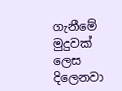ගැනීමේ මුදුවක්‌ ලෙස දිලෙනවා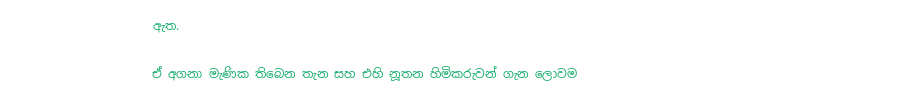ඇත.

ඒ අගනා මැණික තිබෙන තැන සහ එහි නූතන හිමිකරුවන් ගැන ලොවම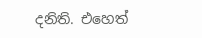දනිති. එහෙත්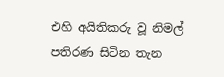එහි අයිතිකරු වූ නිමල් පතිරණ සිටින තැන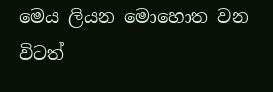මෙය ලියන මොහොත වන විටත්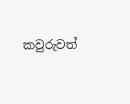කවුරුවත්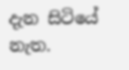දැන සිටියේ නැත.